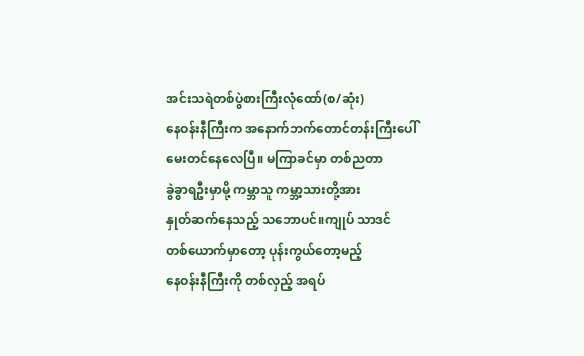အင်းသရဲတစ်ပွဲစားကြီးလုံထော်(စ/ဆုံး)
နေဝန်းနီကြီးက အနောက်ဘက်တောင်တန်းကြီးပေါ်မေးတင်နေလေပြီ။ မကြာခင်မှာ တစ်ညတာ
ခွဲခွာရဦးမှာမို့ ကမ္ဘာသူ ကမ္ဘာ့သားတို့အား
နှုတ်ဆက်နေသည့် သဘောပင်။ကျုပ် သာဒင်
တစ်ယောက်မှာတော့ ပုန်းကွယ်တော့မည့်
နေဝန်းနီကြီးကို တစ်လှည့် အရပ်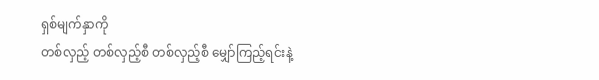ရှစ်မျက်နှာကို
တစ်လှည့် တစ်လှည့်စီ တစ်လှည့်စီ မျှော်ကြည့်ရင်းနဲ့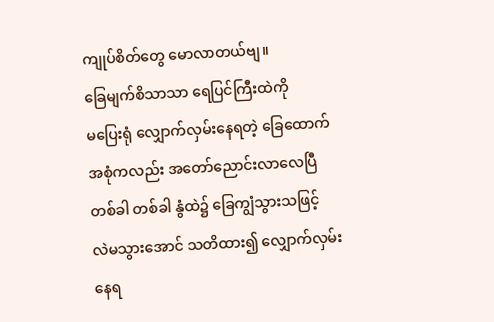ကျုပ်စိတ်တွေ မောလာတယ်ဗျ။
ခြေမျက်စိသာသာ ရေပြင်ကြီးထဲကို
မပြေးရုံ လျှောက်လှမ်းနေရတဲ့ ခြေထောက်
အစုံကလည်း အတော်ညောင်းလာလေပြီ
တစ်ခါ တစ်ခါ နွံထဲ၌ ခြေကျွံသွားသဖြင့်
လဲမသွားအောင် သတိထား၍ လျှောက်လှမ်း
နေရ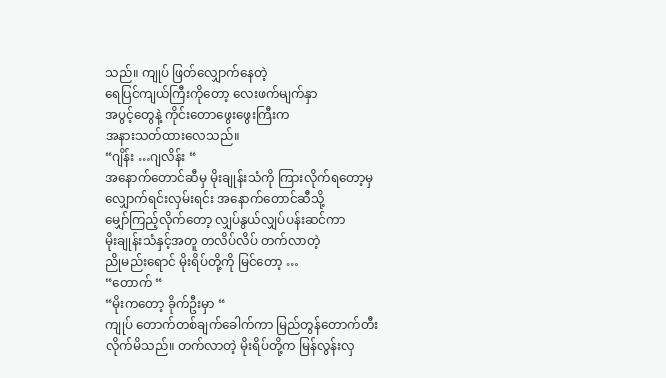သည်။ ကျုပ် ဖြတ်လျှောက်နေတဲ့
ရေပြင်ကျယ်ကြီးကိုတော့ လေးဖက်မျက်နှာ
အပွင့်တွေနဲ့ ကိုင်းတောဖွေးဖွေးကြီးက
အနားသတ်ထားလေသည်။
“ဂျိန်း …ဂျလိန်း “
အနောက်တောင်ဆီမှ မိုးချုန်းသံကို ကြားလိုက်ရတော့မှ
လျှောက်ရင်းလှမ်းရင်း အနောက်တောင်ဆီသို့
မျှော်ကြည့်လိုက်တော့ လျှပ်နွယ်လျှပ်ပန်းဆင်ကာ
မိုးချုန်းသံနှင့်အတူ တလိပ်လိပ် တက်လာတဲ့
ညိုမည်းရောင် မိုးရိပ်တို့ကို မြင်တော့ …
“တောက် “
“မိုးကတော့ ခိုက်ဦးမှာ “
ကျုပ် တောက်တစ်ချက်ခေါက်ကာ မြည်တွန်တောက်တီး
လိုက်မိသည်။ တက်လာတဲ့ မိုးရိပ်တို့က မြန်လွန်းလှ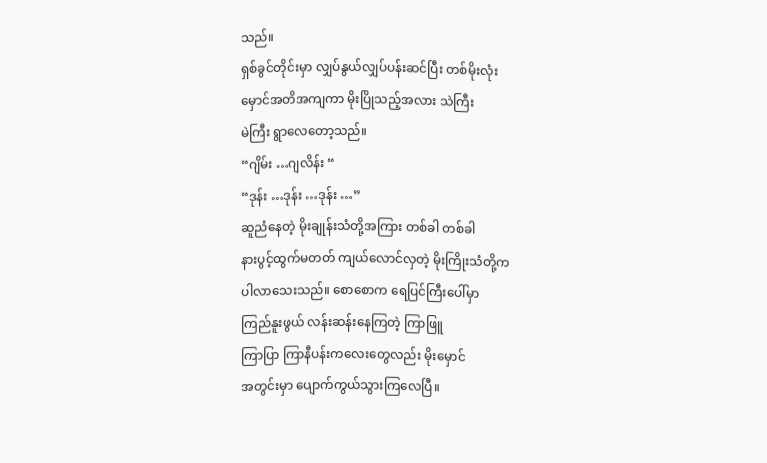သည်။
ရှစ်ခွင်တိုင်းမှာ လျှပ်နွယ်လျှပ်ပန်းဆင်ပြီး တစ်မိုးလုံး
မှောင်အတိအကျကာ မိုးပြိုသည့်အလား သဲကြီး
မဲကြီး ရွာလေတော့သည်။
“ဂျိမ်း …ဂျလိန်း “
“ဒုန်း …ဒုန်း …ဒုန်း …”
ဆူညံနေတဲ့ မိုးချုန်းသံတို့အကြား တစ်ခါ တစ်ခါ
နားပွင့်ထွက်မတတ် ကျယ်လောင်လှတဲ့ မိုးကြိုးသံတို့က
ပါလာသေးသည်။ စောစောက ရေပြင်ကြီးပေါ်မှာ
ကြည်နူးဖွယ် လန်းဆန်းနေကြတဲ့ ကြာဖြူ
ကြာပြာ ကြာနီပန်းကလေးတွေလည်း မိုးမှောင်
အတွင်းမှာ ပျောက်ကွယ်သွားကြလေပြီ။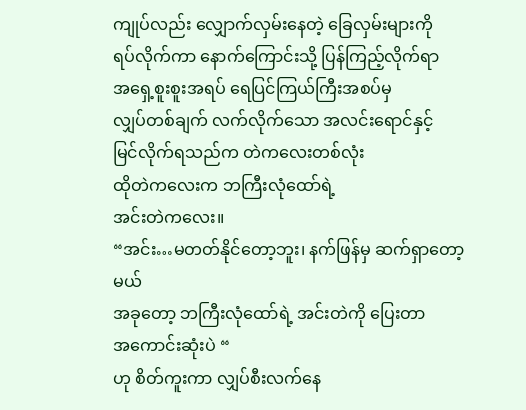ကျုပ်လည်း လျှောက်လှမ်းနေတဲ့ ခြေလှမ်းများကို
ရပ်လိုက်ကာ နောက်ကြောင်းသို့ ပြန်ကြည့်လိုက်ရာ
အရှေ့စူးစူးအရပ် ရေပြင်ကြယ်ကြီးအစပ်မှ
လျှပ်တစ်ချက် လက်လိုက်သော အလင်းရောင်နှင့်
မြင်လိုက်ရသည်က တဲကလေးတစ်လုံး
ထိုတဲကလေးက ဘကြီးလုံထော်ရဲ့
အင်းတဲကလေး။
“အင်း…မတတ်နိုင်တော့ဘူး၊ နက်ဖြန်မှ ဆက်ရှာတော့မယ်
အခုတော့ ဘကြီးလုံထော်ရဲ့ အင်းတဲကို ပြေးတာ
အကောင်းဆုံးပဲ “
ဟု စိတ်ကူးကာ လျှပ်စီးလက်နေ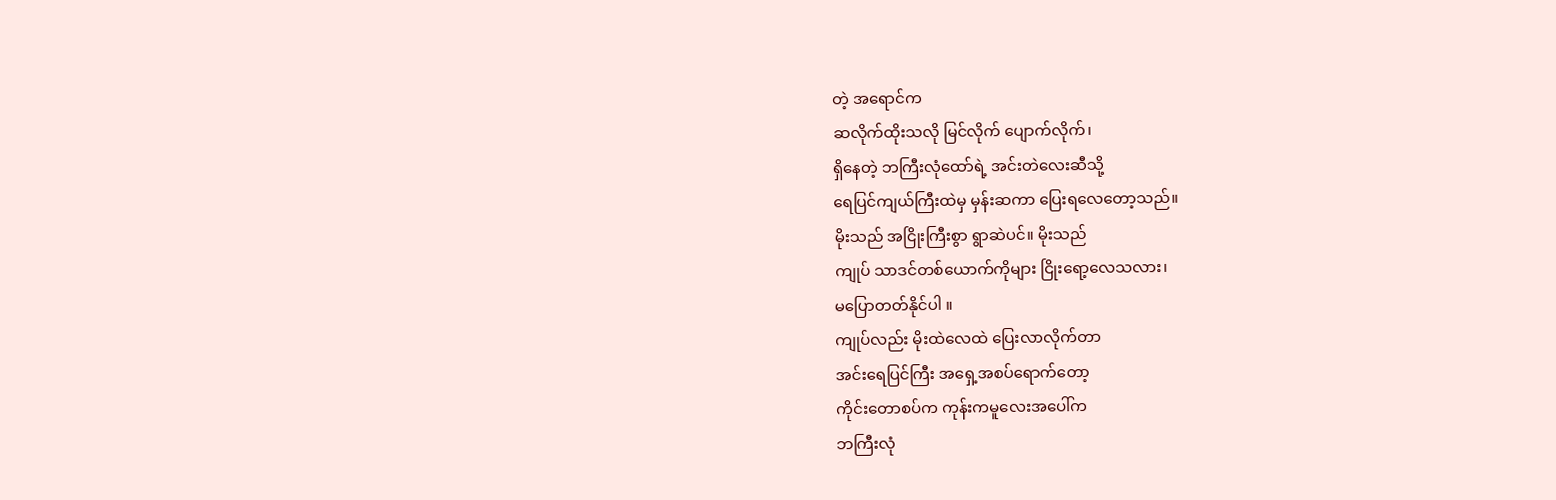တဲ့ အရောင်က
ဆလိုက်ထိုးသလို မြင်လိုက် ပျောက်လိုက်၊
ရှိနေတဲ့ ဘကြီးလုံထော်ရဲ့ အင်းတဲလေးဆီသို့
ရေပြင်ကျယ်ကြီးထဲမှ မှန်းဆကာ ပြေးရလေတော့သည်။
မိုးသည် အငြိုးကြီးစွာ ရွာဆဲပင်။ မိုးသည်
ကျုပ် သာဒင်တစ်ယောက်ကိုများ ငြိုးရော့လေသလား၊
မပြောတတ်နိုင်ပါ ။
ကျုပ်လည်း မိုးထဲလေထဲ ပြေးလာလိုက်တာ
အင်းရေပြင်ကြီး အရှေ့အစပ်ရောက်တော့
ကိုင်းတောစပ်က ကုန်းကမူလေးအပေါ်က
ဘကြီးလုံ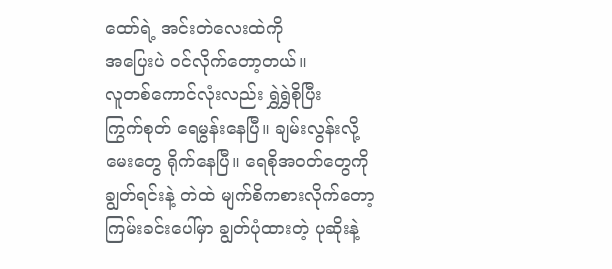ထော်ရဲ့ အင်းတဲလေးထဲကို
အပြေးပဲ ဝင်လိုက်တော့တယ်။
လူတစ်ကောင်လုံးလည်း ရွှဲရွှဲစိုပြီး
ကြွက်စုတ် ရေမွန်းနေပြီ။ ချမ်းလွန်းလို့
မေးတွေ ရိုက်နေပြီ။ ရေစိုအဝတ်တွေကို
ချွတ်ရင်းနဲ့ တဲထဲ မျက်စိကစားလိုက်တော့
ကြမ်းခင်းပေါ်မှာ ချွတ်ပုံထားတဲ့ ပုဆိုးနဲ့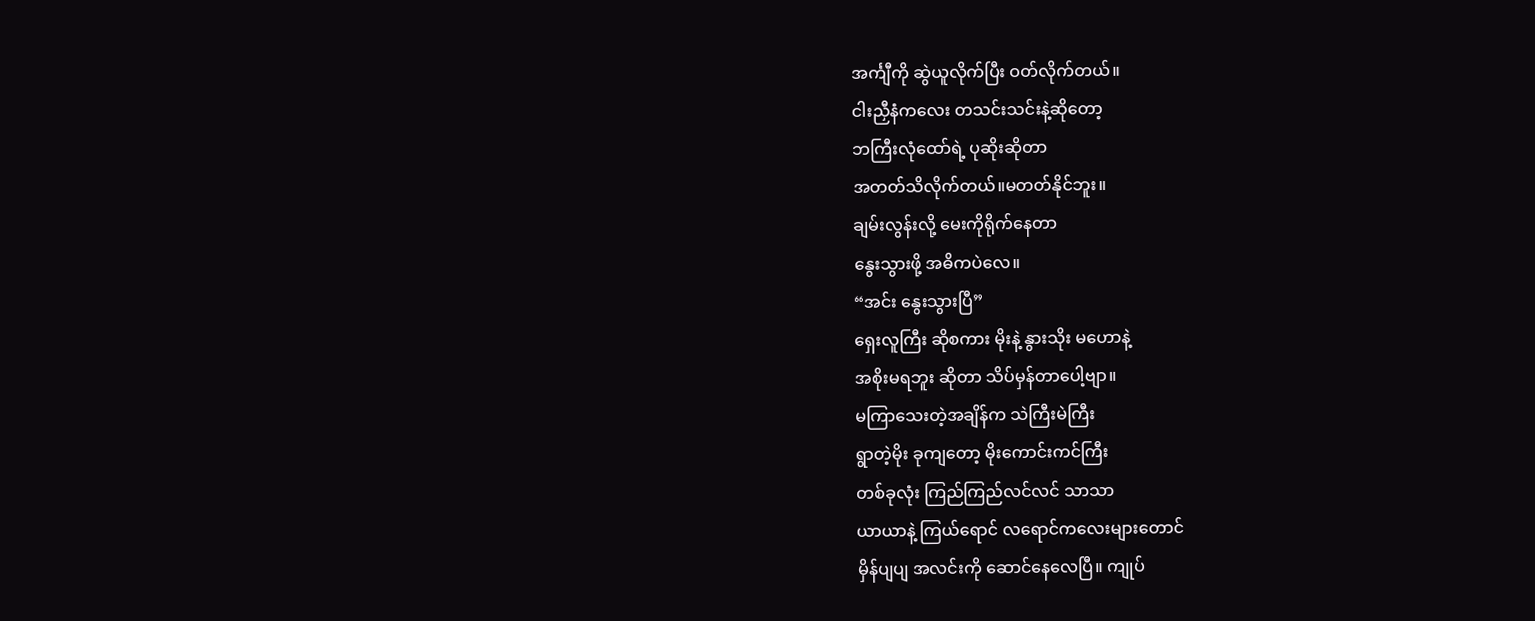အင်္ကျီကို ဆွဲယူလိုက်ပြီး ဝတ်လိုက်တယ်။
ငါးညှီနံကလေး တသင်းသင်းနဲ့ဆိုတော့
ဘကြီးလုံထော်ရဲ့ ပုဆိုးဆိုတာ
အတတ်သိလိုက်တယ်။မတတ်နိုင်ဘူး။
ချမ်းလွန်းလို့ မေးကိုရိုက်နေတာ
နွေးသွားဖို့ အဓိကပဲလေ။
“အင်း နွေးသွားပြီ”
ရှေးလူကြီး ဆိုစကား မိုးနဲ့ နွားသိုး မဟောနဲ့
အစိုးမရဘူး ဆိုတာ သိပ်မှန်တာပေါ့ဗျာ။
မကြာသေးတဲ့အချိန်က သဲကြီးမဲကြီး
ရွာတဲ့မိုး ခုကျတော့ မိုးကောင်းကင်ကြီး
တစ်ခုလုံး ကြည်ကြည်လင်လင် သာသာ
ယာယာနဲ့ ကြယ်ရောင် လရောင်ကလေးများတောင်
မှိန်ပျပျ အလင်းကို ဆောင်နေလေပြီ။ ကျုပ်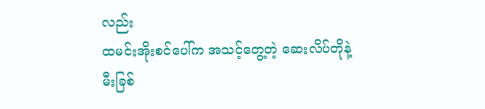လည်း
ထမင်းအိုးစင်ပေါ်က အသင့်တွေ့တဲ့ ဆေးလိပ်တိုနဲ့
မီးခြစ်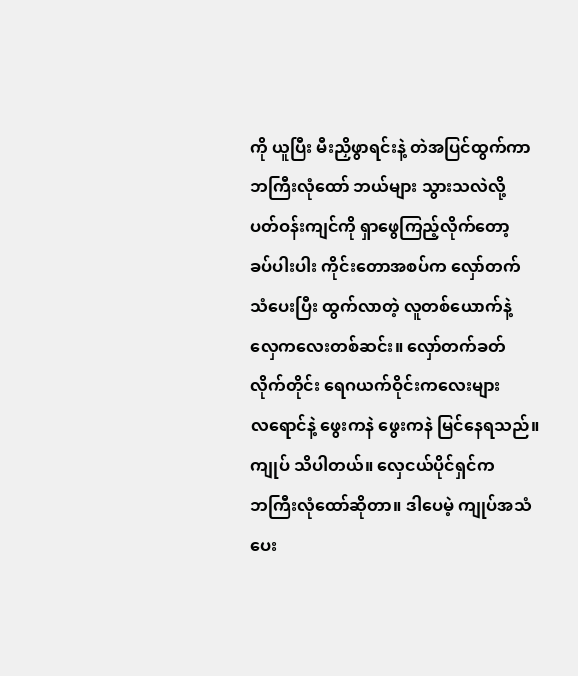ကို ယူပြီး မီးညှိဖွာရင်းနဲ့ တဲအပြင်ထွက်ကာ
ဘကြီးလုံထော် ဘယ်များ သွားသလဲလို့
ပတ်ဝန်းကျင်ကို ရှာဖွေကြည့်လိုက်တော့
ခပ်ပါးပါး ကိုင်းတောအစပ်က လှော်တက်
သံပေးပြီး ထွက်လာတဲ့ လူတစ်ယောက်နဲ့
လှေကလေးတစ်ဆင်း။ လှော်တက်ခတ်
လိုက်တိုင်း ရေဂယက်ဝိုင်းကလေးများ
လရောင်နဲ့ ဖွေးကနဲ ဖွေးကနဲ မြင်နေရသည်။
ကျုပ် သိပါတယ်။ လှေငယ်ပိုင်ရှင်က
ဘကြီးလုံထော်ဆိုတာ။ ဒါပေမဲ့ ကျုပ်အသံပေး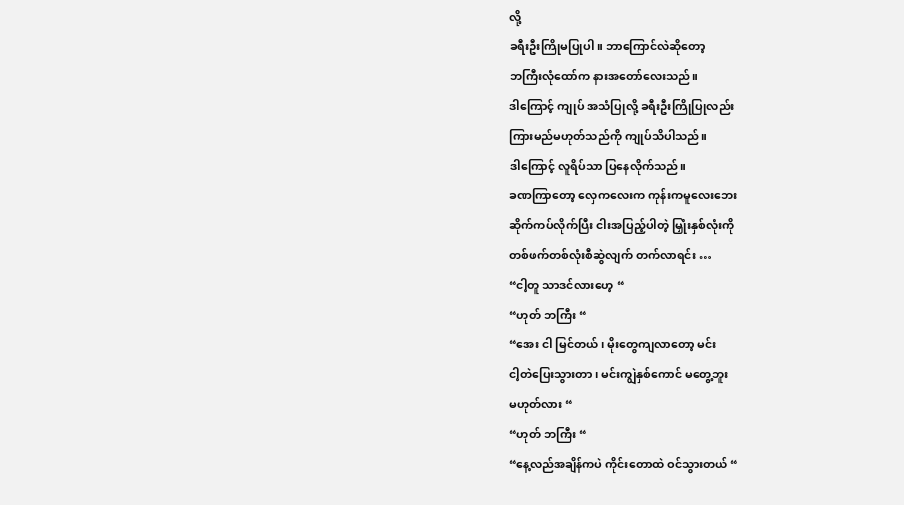လို့
ခရီးဦးကြိုမပြုပါ။ ဘာကြောင်လဲဆိုတော့
ဘကြီးလုံထော်က နားအတော်လေးသည်။
ဒါကြောင့် ကျုပ် အသံပြုလို့ ခရီးဦးကြိုပြုလည်း
ကြားမည်မဟုတ်သည်ကို ကျုပ်သိပါသည်။
ဒါကြောင့် လူရိပ်သာ ပြနေလိုက်သည်။
ခဏကြာတော့ လှေကလေးက ကုန်းကမူလေးဘေး
ဆိုက်ကပ်လိုက်ပြီး ငါးအပြည့်ပါတဲ့ မြှုံးနှစ်လုံးကို
တစ်ဖက်တစ်လုံးစီဆွဲလျက် တက်လာရင်း …
“ငါ့တူ သာဒင်လားဟေ့ “
“ဟုတ် ဘကြီး “
“အေး ငါ မြင်တယ် ၊ မိုးတွေကျလာတော့ မင်း
ငါ့တဲပြေးသွားတာ ၊ မင်းကျွဲနှစ်ကောင် မတွေ့ဘူး
မဟုတ်လား “
“ဟုတ် ဘကြီး “
“နေ့လည်အချိန်ကပဲ ကိုင်းတောထဲ ဝင်သွားတယ် “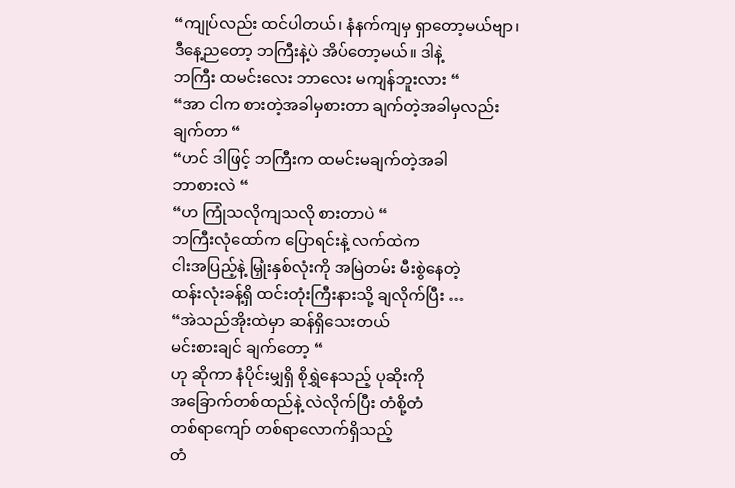“ကျုပ်လည်း ထင်ပါတယ်၊ နံနက်ကျမှ ရှာတော့မယ်ဗျာ၊
ဒီနေ့ညတော့ ဘကြီးနဲ့ပဲ အိပ်တော့မယ်။ ဒါနဲ့
ဘကြီး ထမင်းလေး ဘာလေး မကျန်ဘူးလား “
“အာ ငါက စားတဲ့အခါမှစားတာ ချက်တဲ့အခါမှလည်း
ချက်တာ “
“ဟင် ဒါဖြင့် ဘကြီးက ထမင်းမချက်တဲ့အခါ
ဘာစားလဲ “
“ဟ ကြုံသလိုကျသလို စားတာပဲ “
ဘကြီးလုံထော်က ပြောရင်းနဲ့ လက်ထဲက
ငါးအပြည့်နဲ့ မြှုံးနှစ်လုံးကို အမြဲတမ်း မီးစွဲနေတဲ့
ထန်းလုံးခန့်ရှိ ထင်းတုံးကြီးနားသို့ ချလိုက်ပြီး …
“အဲသည်အိုးထဲမှာ ဆန်ရှိသေးတယ်
မင်းစားချင် ချက်တော့ “
ဟု ဆိုကာ နံပိုင်းမျှရှိ စိုရွှဲနေသည့် ပုဆိုးကို
အခြောက်တစ်ထည်နဲ့ လဲလိုက်ပြီး တံစို့တံ
တစ်ရာကျော် တစ်ရာလောက်ရှိသည့်
တံ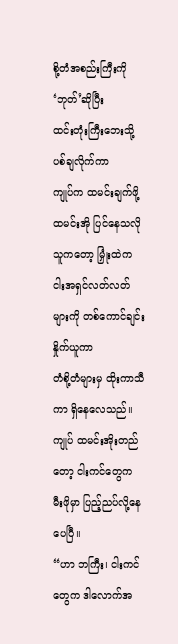စို့တံအစည်းကြီးကို ‘ဘုတ်’ဆိုပြီး
ထင်းတုံးကြီးဘေးသို့ ပစ်ချလိုက်ကာ
ကျုပ်က ထမင်းချက်ဖို့ ထမင်းအို ပြင်နေသလို
သူကတော့ မြှုံးထဲက ငါးအရှင်လတ်လတ်
များကို တစ်ကောင်ချင်း နှိုက်ယူကာ
တံစို့တံများမှ ထိုးကာသီကာ ရှိနေလေသည်။
ကျုပ် ထမင်းအိုးတည်တော့ ငါးကင်တွေက
မီးဖိုမှာ ပြည့်ညပ်လို့နေပေပြီ။
“ဟာ ဘကြီး၊ ငါးကင်တွေက ဒါလောက်အ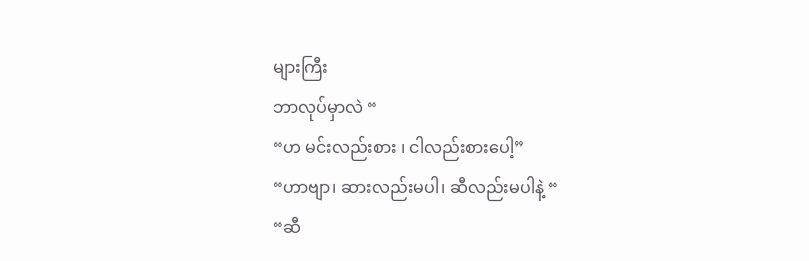များကြီး
ဘာလုပ်မှာလဲ “
“ဟ မင်းလည်းစား ၊ ငါလည်းစားပေါ့”
“ဟာဗျာ၊ ဆားလည်းမပါ၊ ဆီလည်းမပါနဲ့ “
“ဆီ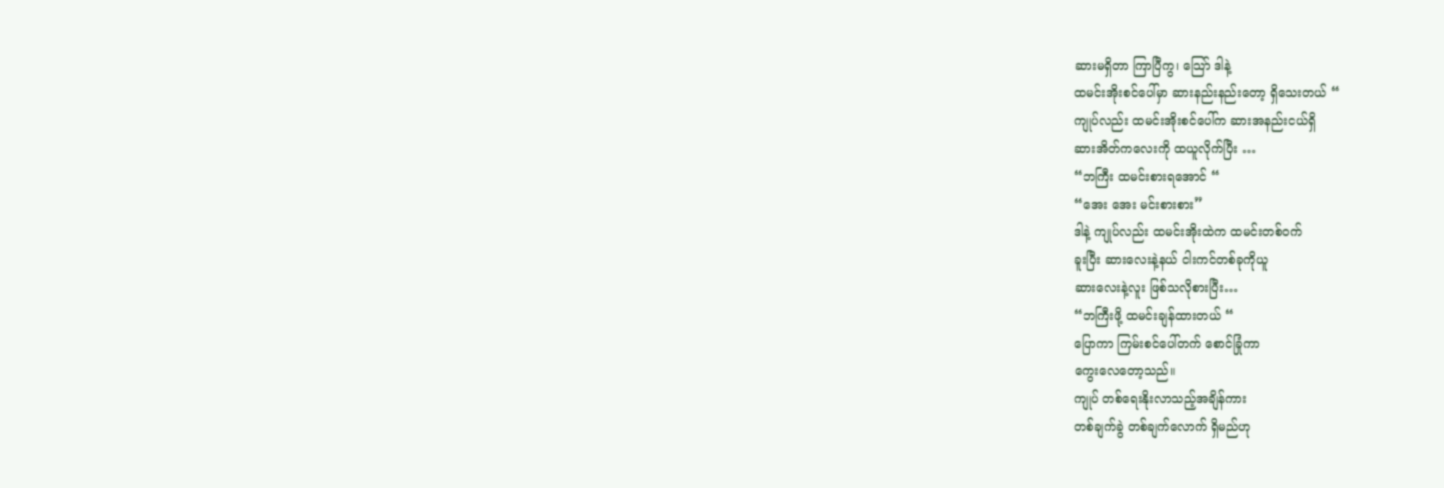ဆားမရှိတာ ကြာပြီကွ၊ သြော် ဒါနဲ့
ထမင်းအိုးစင်ပေါ်မှာ ဆားနည်းနည်းတော့ ရှိသေးတယ် “
ကျုပ်လည်း ထမင်းအိုးစင်ပေါ်က ဆားအနည်းငယ်ရှိ
ဆားအိတ်ကလေးကို ထယူလိုက်ပြီး …
“ဘကြီး ထမင်းစားရအောင် “
“အေး အေး မင်းစားစား”
ဒါနဲ့ ကျုပ်လည်း ထမင်းအိုးထဲက ထမင်းတစ်ဝက်
ခူးပြီး ဆားလေးနဲ့နယ် ငါးကင်တစ်ခုကိုယူ
ဆားလေးနဲ့လူး ဖြစ်သလိုစားပြီး…
“ဘကြီးဖို့ ထမင်းချန်ထားတယ် “
ပြောကာ ကြမ်းစင်ပေါ်တက် စောင်ခြုံကာ
ကွေးလေတော့သည်။
ကျုပ် တစ်ရေးနိုးလာသည့်အချိန်ကား
တစ်ချက်ခွဲ တစ်ချက်လောက် ရှိမည်ဟု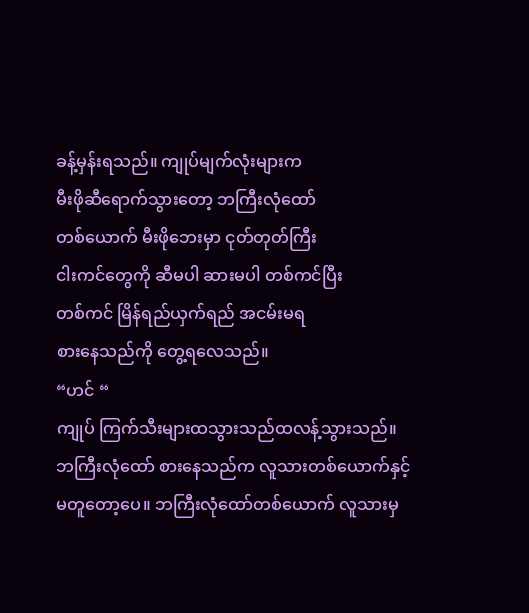ခန့်မှန်းရသည်။ ကျုပ်မျက်လုံးများက
မီးဖိုဆီရောက်သွားတော့ ဘကြီးလုံထော်
တစ်ယောက် မီးဖိုဘေးမှာ ငုတ်တုတ်ကြီး
ငါးကင်တွေကို ဆီမပါ ဆားမပါ တစ်ကင်ပြီး
တစ်ကင် မြိန်ရည်ယှက်ရည် အငမ်းမရ
စားနေသည်ကို တွေ့ရလေသည်။
“ဟင် “
ကျုပ် ကြက်သီးများထသွားသည်ထလန့်သွားသည်။
ဘကြီးလုံထော် စားနေသည်က လူသားတစ်ယောက်နှင့်
မတူတော့ပေ။ ဘကြီးလုံထော်တစ်ယောက် လူသားမှ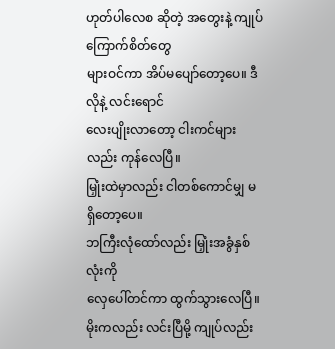ဟုတ်ပါလေစ ဆိုတဲ့ အတွေးနဲ့ ကျုပ် ကြောက်စိတ်တွေ
များဝင်ကာ အိပ်မပျော်တော့ပေ။ ဒီလိုနဲ့ လင်းရောင်
လေးပျိုးလာတော့ ငါးကင်များလည်း ကုန်လေပြီ။
မြှုံးထဲမှာလည်း ငါတစ်ကောင်မျှ မရှိတော့ပေ။
ဘကြီးလုံထော်လည်း မြှုံးအခွံနှစ်လုံးကို
လှေပေါ်တင်ကာ ထွက်သွားလေပြီ။
မိုးကလည်း လင်းပြီမို့ ကျုပ်လည်း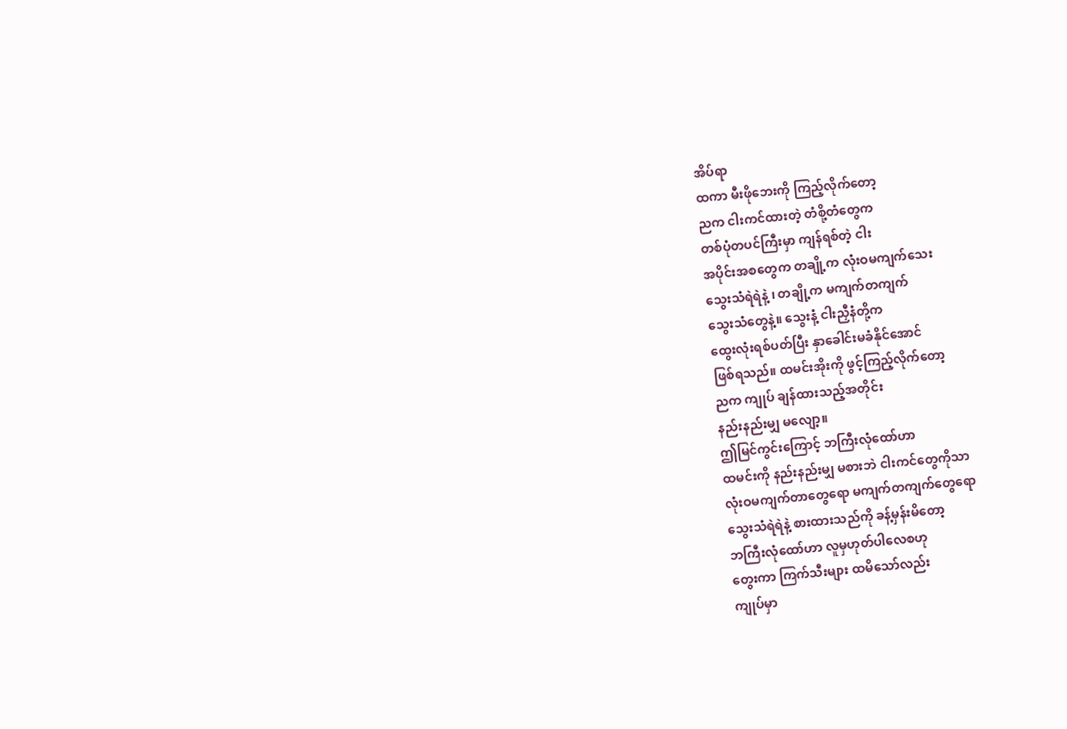အိပ်ရာ
ထကာ မီးဖိုဘေးကို ကြည့်လိုက်တော့
ညက ငါးကင်ထားတဲ့ တံစို့တံတွေက
တစ်ပုံတပင်ကြီးမှာ ကျန်ရစ်တဲ့ ငါး
အပိုင်းအစတွေက တချို့က လုံးဝမကျက်သေး
သွေးသံရဲရဲနဲ့ ၊ တချို့က မကျက်တကျက်
သွေးသံတွေနဲ့။ သွေးနံ့ ငါးညှီနံတို့က
ထွေးလုံးရစ်ပတ်ပြီး နှာခေါင်းမခံနိုင်အောင်
ဖြစ်ရသည်။ ထမင်းအိုးကို ဖွင့်ကြည့်လိုက်တော့
ညက ကျုပ် ချန်ထားသည့်အတိုင်း
နည်းနည်းမျှ မလျော့။
ဤမြင်ကွင်းကြောင့် ဘကြီးလုံထော်ဟာ
ထမင်းကို နည်းနည်းမျှ မစားဘဲ ငါးကင်တွေကိုသာ
လုံးဝမကျက်တာတွေရော မကျက်တကျက်တွေရော
သွေးသံရဲရဲနဲ့ စားထားသည်ကို ခန့်မှန်းမိတော့
ဘကြီးလုံထော်ဟာ လူမှဟုတ်ပါလေစဟု
တွေးကာ ကြက်သီးများ ထမိသော်လည်း
ကျုပ်မှာ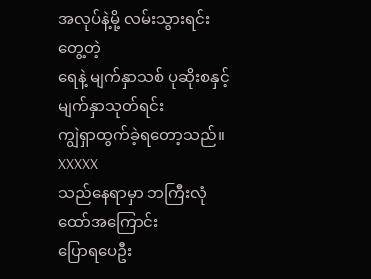အလုပ်နဲ့မို့ လမ်းသွားရင်း တွေ့တဲ့
ရေနဲ့ မျက်နှာသစ် ပုဆိုးစနှင့် မျက်နှာသုတ်ရင်း
ကျွဲရှာထွက်ခဲ့ရတော့သည်။
XXXXX
သည်နေရာမှာ ဘကြီးလုံထော်အကြောင်း
ပြောရပေဦး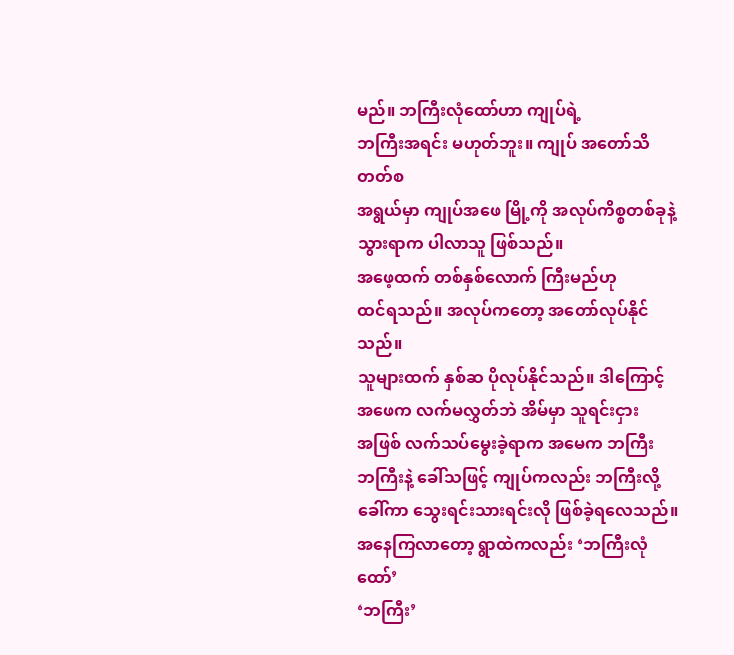မည်။ ဘကြီးလုံထော်ဟာ ကျုပ်ရဲ့
ဘကြီးအရင်း မဟုတ်ဘူး။ ကျုပ် အတော်သိတတ်စ
အရွယ်မှာ ကျုပ်အဖေ မြို့ကို အလုပ်ကိစ္စတစ်ခုနဲ့
သွားရာက ပါလာသူ ဖြစ်သည်။
အဖေ့ထက် တစ်နှစ်လောက် ကြီးမည်ဟု
ထင်ရသည်။ အလုပ်ကတော့ အတော်လုပ်နိုင်သည်။
သူများထက် နှစ်ဆ ပိုလုပ်နိုင်သည်။ ဒါကြောင့်
အဖေက လက်မလွှတ်ဘဲ အိမ်မှာ သူရင်းငှား
အဖြစ် လက်သပ်မွေးခဲ့ရာက အမေက ဘကြီး
ဘကြီးနဲ့ ခေါ်သဖြင့် ကျုပ်ကလည်း ဘကြီးလို့
ခေါ်ကာ သွေးရင်းသားရင်းလို ဖြစ်ခဲ့ရလေသည်။
အနေကြလာတော့ ရွာထဲကလည်း ‘ဘကြီးလုံထော်’
‘ဘကြီး’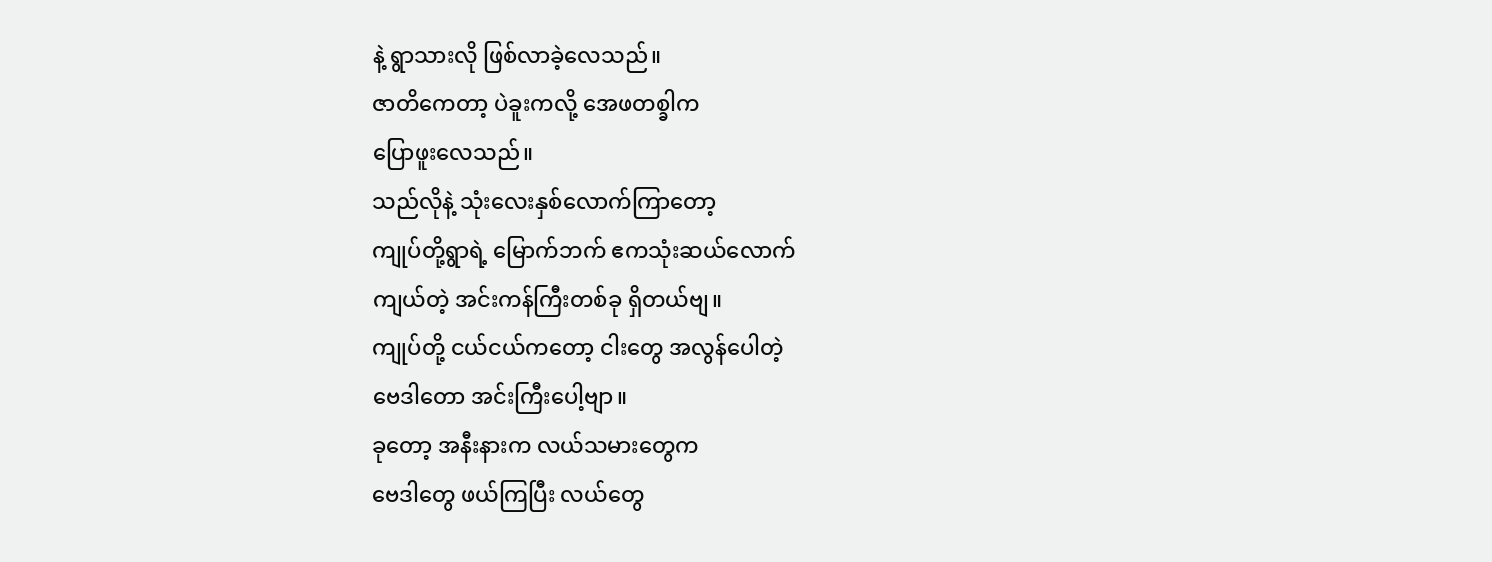နဲ့ ရွာသားလို ဖြစ်လာခဲ့လေသည်။
ဇာတိကေတာ့ ပဲခူးကလို့ အေဖတစ္ခါက
ပြောဖူးလေသည်။
သည်လိုနဲ့ သုံးလေးနှစ်လောက်ကြာတော့
ကျုပ်တို့ရွာရဲ့ မြောက်ဘက် ဧကသုံးဆယ်လောက်
ကျယ်တဲ့ အင်းကန်ကြီးတစ်ခု ရှိတယ်ဗျ။
ကျုပ်တို့ ငယ်ငယ်ကတော့ ငါးတွေ အလွန်ပေါတဲ့
ဗေဒါတော အင်းကြီးပေါ့ဗျာ။
ခုတော့ အနီးနားက လယ်သမားတွေက
ဗေဒါတွေ ဖယ်ကြပြီး လယ်တွေ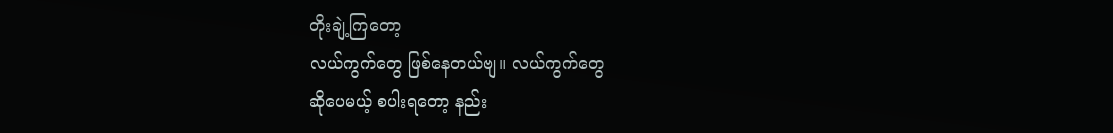တိုးချဲ့ကြတော့
လယ်ကွက်တွေ ဖြစ်နေတယ်ဗျ။ လယ်ကွက်တွေ
ဆိုပေမယ့် စပါးရတော့ နည်း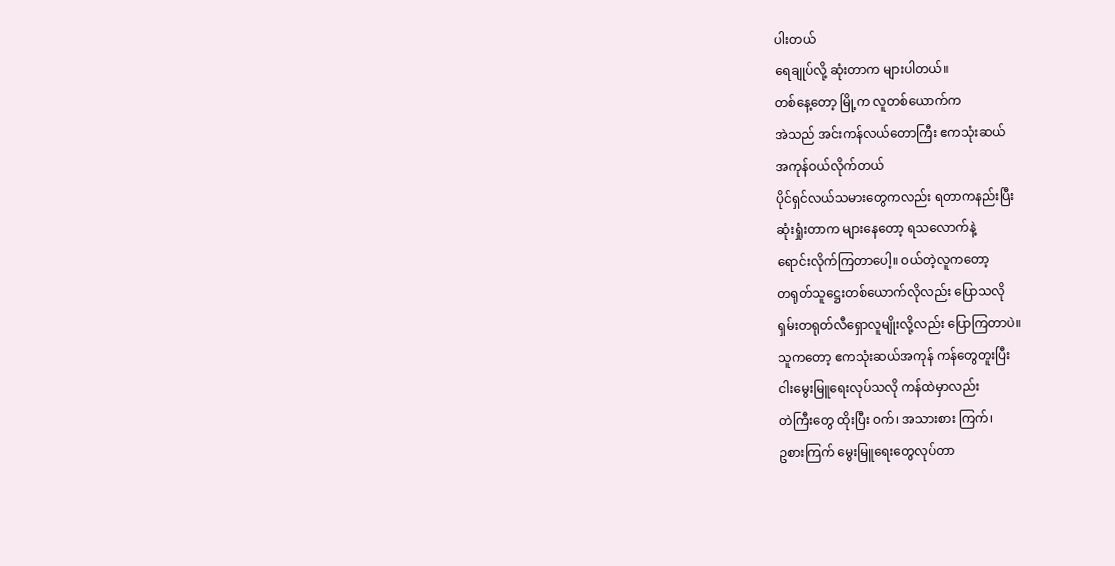ပါးတယ်
ရေချုပ်လို့ ဆုံးတာက များပါတယ်။
တစ်နေ့တော့ မြို့က လူတစ်ယောက်က
အဲသည် အင်းကန်လယ်တောကြီး ဧကသုံးဆယ်
အကုန်ဝယ်လိုက်တယ်
ပိုင်ရှင်လယ်သမားတွေကလည်း ရတာကနည်းပြီး
ဆုံးရှုံးတာက များနေတော့ ရသလောက်နဲ့
ရောင်းလိုက်ကြတာပေါ့။ ဝယ်တဲ့လူကတော့
တရုတ်သူဋ္ဌေးတစ်ယောက်လိုလည်း ပြောသလို
ရှမ်းတရုတ်လီရှောလူမျိုးလို့လည်း ပြောကြတာပဲ။
သူကတော့ ဧကသုံးဆယ်အကုန် ကန်တွေတူးပြီး
ငါးမွေးမြူရေးလုပ်သလို ကန်ထဲမှာလည်း
တဲကြီးတွေ ထိုးပြီး ဝက်၊ အသားစား ကြက်၊
ဥစားကြက် မွေးမြူရေးတွေလုပ်တာ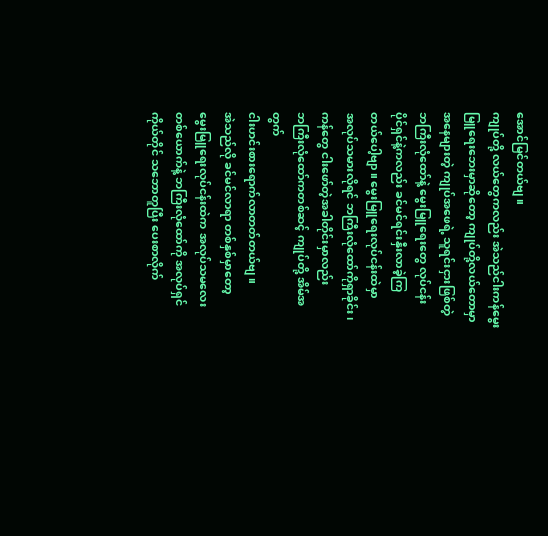အောင်မြင်တယ်ဗျ။
ကျုပ်တို့ လယ်တွေကလည်း အဲသည်ငါးကန်မွေး
မြူရေးဘေးမှာဆိုတော့ ကျုပ်တို့လယ်တောမှာ
အနေများတဲ့ ကျုပ်အဖေရဲ့ သူရင်းငှားဖြစ်တဲ့
ဘကြီးလုံထော်နဲ့ မွေးမြူရေးတွေ လုပ်ငန်း
ပိုင်ရှင်နဲ့ကလည်း ခင်မင်ရင်းနှီးလာခဲ့ကြ
တယ်ပေါ့ဗျာ။ မွေးမြူရေးလုပ်ငန်းထဲမှာ
အလုပ်သမားလိုရင် ဘကြီးလုံထော်ကိုရှာခိုင်း၊
ကန်တွေ ငါးဖော်တဲ့အခါတိုင်းမှာလည်း
ဘကြီးလုံထော်ကတစ်ဆင့် ကျုပ်တို့ အိမ်အတွက်
ငါးဟင်းစားရောက်လာတတ်တယ်ဗျ။
အဲသည်လို ခင်မင်လာရာ တစ်နှစ်မှာတော့
မွေးမြူရေးလုပ်ငန်းထဲက အလုပ်သမလေး
တစ်ယောက်နဲ့ ဘကြီးလုံထော်ကို အလုပ်ရှင်
ကိုယ်တိုင် သဘောတူပြီး ပေးစာလိုက်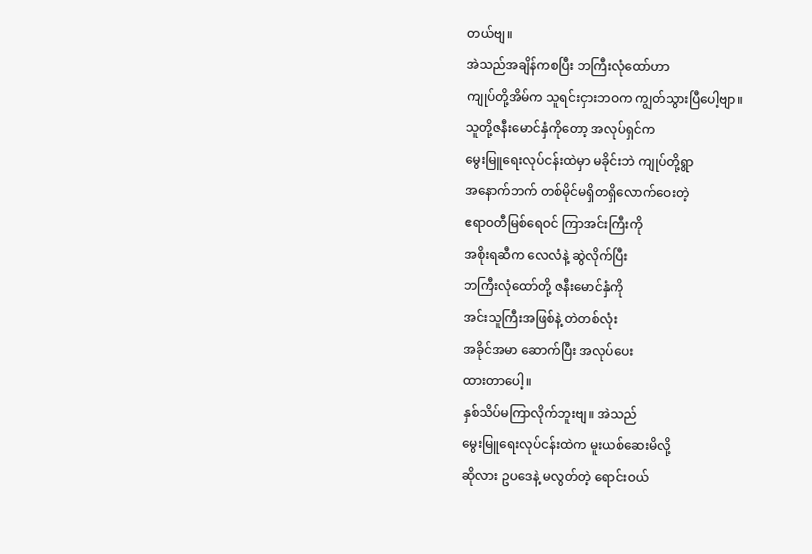တယ်ဗျ။
အဲသည်အချိန်ကစပြီး ဘကြီးလုံထော်ဟာ
ကျုပ်တို့အိမ်က သူရင်းငှားဘဝက ကျွတ်သွားပြီပေါ့ဗျာ။
သူတို့ဇနီးမောင်နှံကိုတော့ အလုပ်ရှင်က
မွေးမြူရေးလုပ်ငန်းထဲမှာ မခိုင်းဘဲ ကျုပ်တို့ရွာ
အနောက်ဘက် တစ်မိုင်မရှိတရှိလောက်ဝေးတဲ့
ဧရာဝတီမြစ်ရေဝင် ကြာအင်းကြီးကို
အစိုးရဆီက လေလံနဲ့ ဆွဲလိုက်ပြီး
ဘကြီးလုံထော်တို့ ဇနီးမောင်နှံကို
အင်းသူကြီးအဖြစ်နဲ့ တဲတစ်လုံး
အခိုင်အမာ ဆောက်ပြီး အလုပ်ပေး
ထားတာပေါ့။
နှစ်သိပ်မကြာလိုက်ဘူးဗျ။ အဲသည်
မွေးမြူရေးလုပ်ငန်းထဲက မူးယစ်ဆေးမိလို့
ဆိုလား ဥပဒေနဲ့ မလွတ်တဲ့ ရောင်းဝယ်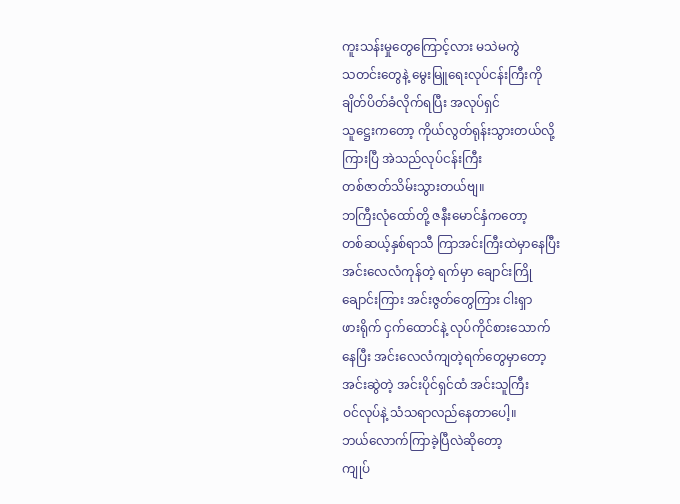ကူးသန်းမှုတွေကြောင့်လား မသဲမကွဲ
သတင်းတွေနဲ့ မွေးမြူရေးလုပ်ငန်းကြီးကို
ချိတ်ပိတ်ခံလိုက်ရပြီး အလုပ်ရှင်
သူဋ္ဌေးကတော့ ကိုယ်လွတ်ရုန်းသွားတယ်လို့
ကြားပြီ အဲသည်လုပ်ငန်းကြီး
တစ်ဇာတ်သိမ်းသွားတယ်ဗျ။
ဘကြီးလုံထော်တို့ ဇနီးမောင်နှံကတော့
တစ်ဆယ့်နှစ်ရာသီ ကြာအင်းကြီးထဲမှာနေပြီး
အင်းလေလံကုန်တဲ့ ရက်မှာ ချောင်းကြို
ချောင်းကြား အင်းဇွတ်တွေကြား ငါးရှာ
ဖားရိုက် ငှက်ထောင်နဲ့ လုပ်ကိုင်စားသောက်
နေပြီး အင်းလေလံကျတဲ့ရက်တွေမှာတော့
အင်းဆွဲတဲ့ အင်းပိုင်ရှင်ထံ အင်းသူကြီး
ဝင်လုပ်နဲ့ သံသရာလည်နေတာပေါ့။
ဘယ်လောက်ကြာခဲ့ပြီလဲဆိုတော့
ကျုပ်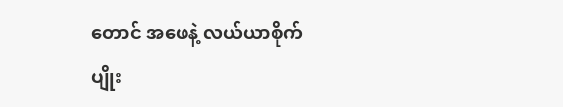တောင် အဖေနဲ့ လယ်ယာစိုက်ပျိုး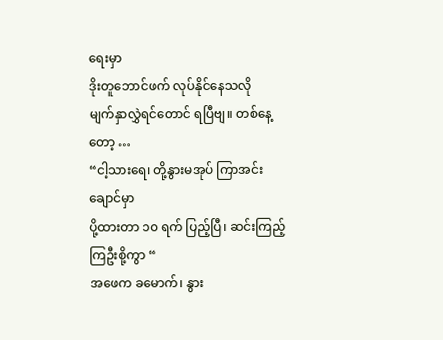ရေးမှာ
ဒိုးတူဘောင်ဖက် လုပ်နိုင်နေသလို
မျက်နှာလွှဲရင်တောင် ရပြီဗျ။ တစ်နေ့ တော့ …
“ငါ့သားရေ၊ တို့နွားမအုပ် ကြာအင်းချောင်မှာ
ပို့ထားတာ ၁၀ ရက် ပြည့်ပြီ၊ ဆင်းကြည့်ကြဦးစို့ကွာ “
အဖေက ခမောက်၊ နွား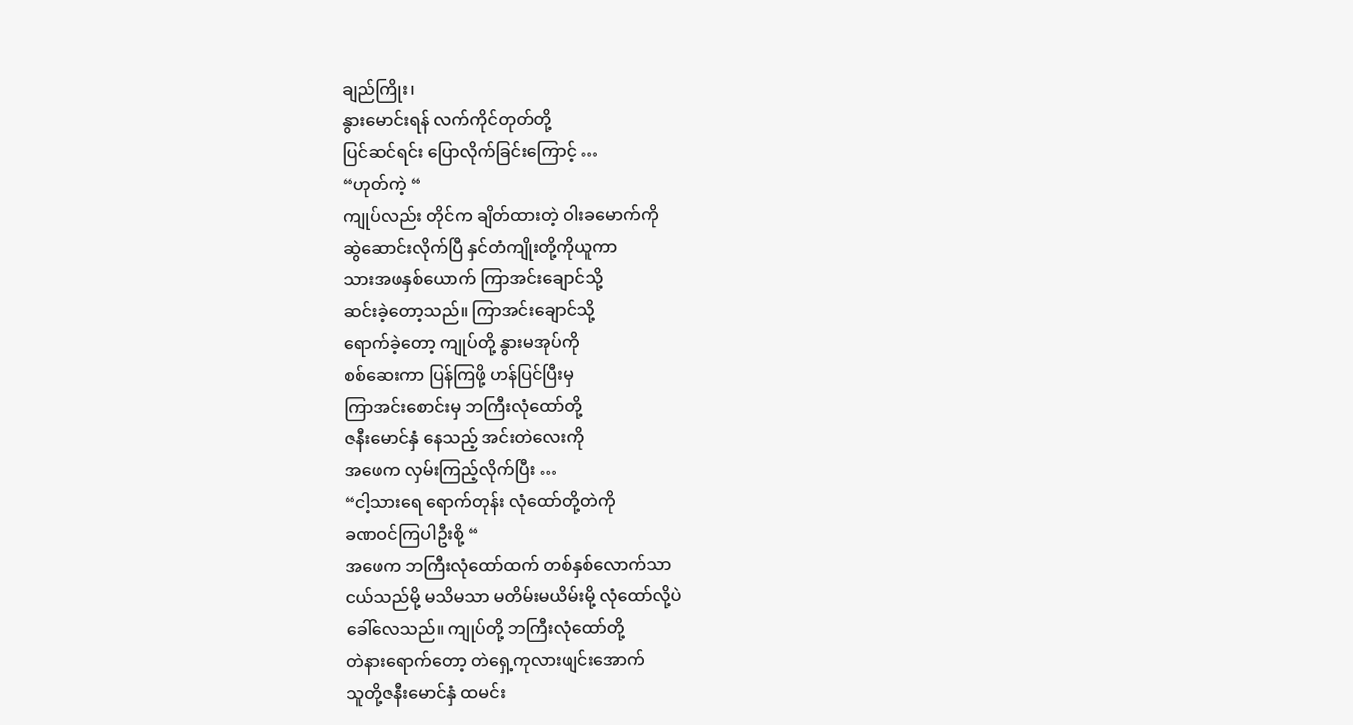ချည်ကြိုး၊
နွားမောင်းရန် လက်ကိုင်တုတ်တို့
ပြင်ဆင်ရင်း ပြောလိုက်ခြင်းကြောင့် …
“ဟုတ်ကဲ့ “
ကျုပ်လည်း တိုင်က ချိတ်ထားတဲ့ ဝါးခမောက်ကို
ဆွဲဆောင်းလိုက်ပြီ နှင်တံကျိုးတို့ကိုယူကာ
သားအဖနှစ်ယောက် ကြာအင်းချောင်သို့
ဆင်းခဲ့တော့သည်။ ကြာအင်းချောင်သို့
ရောက်ခဲ့တော့ ကျုပ်တို့ နွားမအုပ်ကို
စစ်ဆေးကာ ပြန်ကြဖို့ ဟန်ပြင်ပြီးမှ
ကြာအင်းစောင်းမှ ဘကြီးလုံထော်တို့
ဇနီးမောင်နှံ နေသည့် အင်းတဲလေးကို
အဖေက လှမ်းကြည့်လိုက်ပြီး …
“ငါ့သားရေ ရောက်တုန်း လုံထော်တို့တဲကို
ခဏဝင်ကြပါဦးစို့ “
အဖေက ဘကြီးလုံထော်ထက် တစ်နှစ်လောက်သာ
ငယ်သည်မို့ မသိမသာ မတိမ်းမယိမ်းမို့ လုံထော်လို့ပဲ
ခေါ်လေသည်။ ကျုပ်တို့ ဘကြီးလုံထော်တို့
တဲနားရောက်တော့ တဲရှေ့ကုလားဖျင်းအောက်
သူတို့ဇနီးမောင်နှံ ထမင်း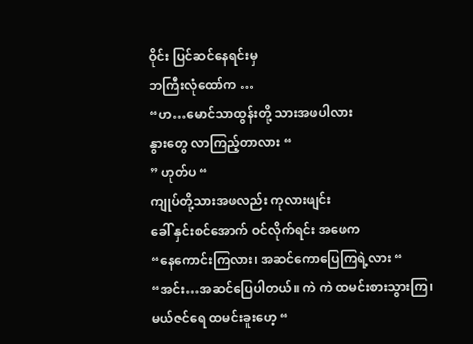ဝိုင်း ပြင်ဆင်နေရင်းမှ
ဘကြီးလုံထော်က …
“ဟ…မောင်သာထွန်းတို့ သားအဖပါလား
နွားတွေ လာကြည့်တာလား “
” ဟုတ်ပ “
ကျုပ်တို့သားအဖလည်း ကုလားဖျင်း
ခေါ် နှင်းစင်အောက် ဝင်လိုက်ရင်း အဖေက
“နေကောင်းကြလား၊ အဆင်ကောပြေကြရဲ့လား “
“အင်း…အဆင်ပြေပါတယ်။ ကဲ ကဲ ထမင်းစားသွားကြ၊
မယ်ဇင်ရေ ထမင်းခူးဟေ့ “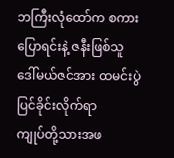ဘကြီးလုံထော်က စကားပြောရင်းနဲ့ ဇနီးဖြစ်သူ
ဒေါ်မယ်ဇင်အား ထမင်းပွဲပြင်ခိုင်းလိုက်ရာ
ကျုပ်တို့သားအဖ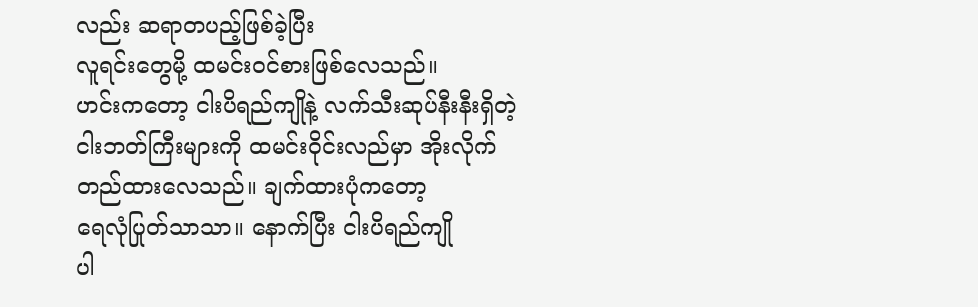လည်း ဆရာတပည့်ဖြစ်ခဲ့ပြီး
လူရင်းတွေမို့ ထမင်းဝင်စားဖြစ်လေသည်။
ဟင်းကတော့ ငါးပိရည်ကျိုနဲ့ လက်သီးဆုပ်နီးနီးရှိတဲ့
ငါးဘတ်ကြီးများကို ထမင်းဝိုင်းလည်မှာ အိုးလိုက်
တည်ထားလေသည်။ ချက်ထားပုံကတော့
ရေလုံပြုတ်သာသာ။ နောက်ပြီး ငါးပိရည်ကျို
ပါ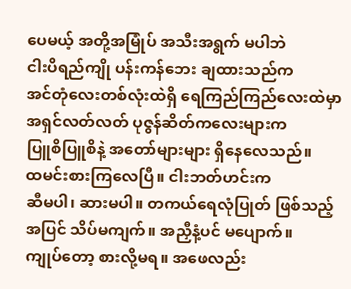ပေမယ့် အတို့အမြုံပ် အသီးအရွက် မပါဘဲ
ငါးပိရည်ကျို ပန်းကန်ဘေး ချထားသည်က
အင်တုံလေးတစ်လုံးထဲရှိ ရေကြည်ကြည်လေးထဲမှာ
အရှင်လတ်လတ် ပုဇွန်ဆိတ်ကလေးများက
ပြူစိပြူစိနဲ့ အတော်များများ ရှိနေလေသည်။
ထမင်းစားကြလေပြီ။ ငါးဘတ်ဟင်းက
ဆီမပါ၊ ဆားမပါ။ တကယ်ရေလုံပြုတ် ဖြစ်သည့်
အပြင် သိပ်မကျက်။ အညှီနံ့ပင် မပျောက်။
ကျုပ်တော့ စားလို့မရ။ အဖေလည်း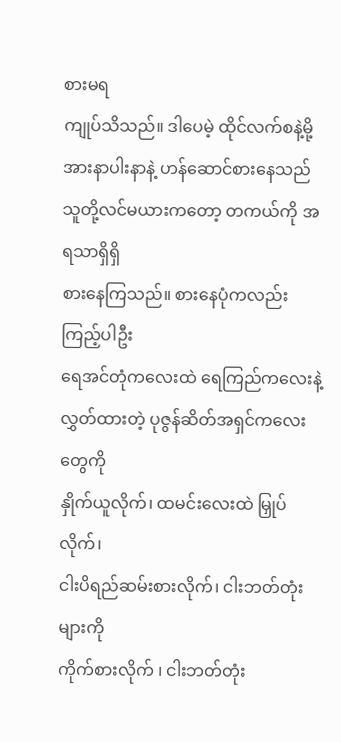စားမရ
ကျုပ်သိသည်။ ဒါပေမဲ့ ထိုင်လက်စနဲ့မို့
အားနာပါးနာနဲ့ ဟန်ဆောင်စားနေသည်
သူတို့လင်မယားကတော့ တကယ်ကို အရသာရှိရှိ
စားနေကြသည်။ စားနေပုံကလည်း ကြည့်ပါဦး
ရေအင်တုံကလေးထဲ ရေကြည်ကလေးနဲ့
လွှတ်ထားတဲ့ ပုဇွန်ဆိတ်အရှင်ကလေးတွေကို
နှိုက်ယူလိုက်၊ ထမင်းလေးထဲ မြှုပ်လိုက်၊
ငါးပိရည်ဆမ်းစားလိုက်၊ ငါးဘတ်တုံးများကို
ကိုက်စားလိုက် ၊ ငါးဘတ်တုံး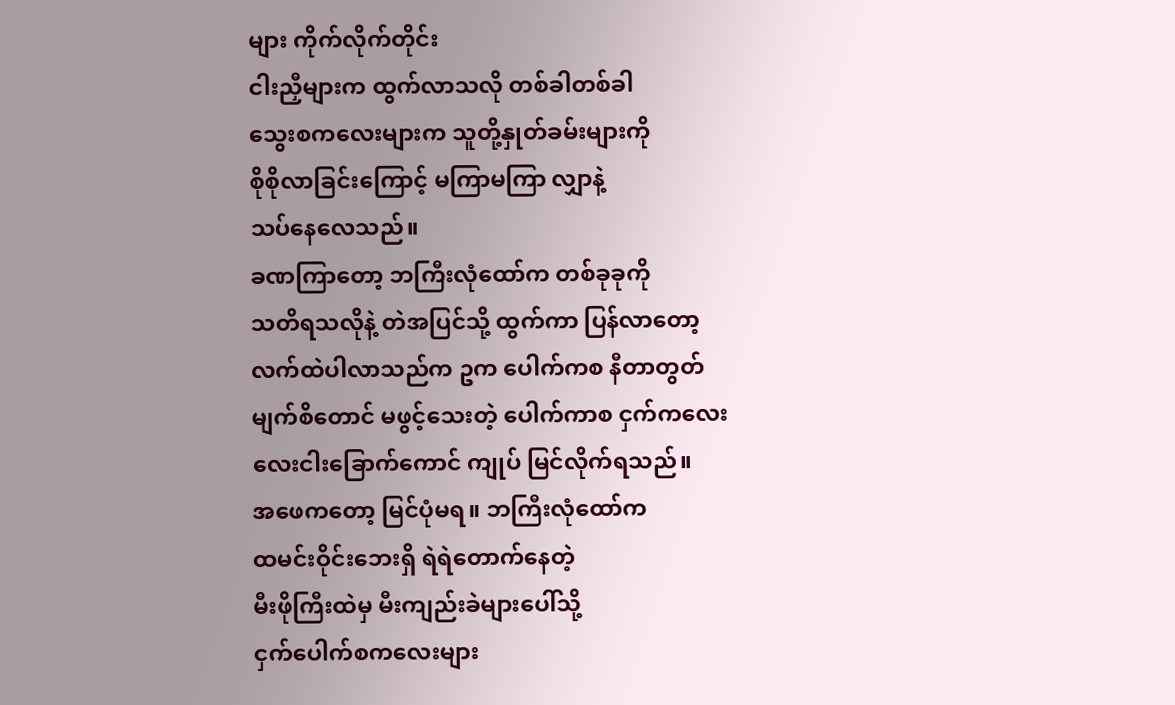များ ကိုက်လိုက်တိုင်း
ငါးညှီများက ထွက်လာသလို တစ်ခါတစ်ခါ
သွေးစကလေးများက သူတို့နှုတ်ခမ်းများကို
စိုစိုလာခြင်းကြောင့် မကြာမကြာ လျှာနဲ့
သပ်နေလေသည်။
ခဏကြာတော့ ဘကြီးလုံထော်က တစ်ခုခုကို
သတိရသလိုနဲ့ တဲအပြင်သို့ ထွက်ကာ ပြန်လာတော့
လက်ထဲပါလာသည်က ဥက ပေါက်ကစ နီတာတွတ်
မျက်စိတောင် မဖွင့်သေးတဲ့ ပေါက်ကာစ ငှက်ကလေး
လေးငါးခြောက်ကောင် ကျုပ် မြင်လိုက်ရသည်။
အဖေကတော့ မြင်ပုံမရ။ ဘကြီးလုံထော်က
ထမင်းဝိုင်းဘေးရှိ ရဲရဲတောက်နေတဲ့
မီးဖိုကြီးထဲမှ မီးကျည်းခဲများပေါ်သို့
ငှက်ပေါက်စကလေးများ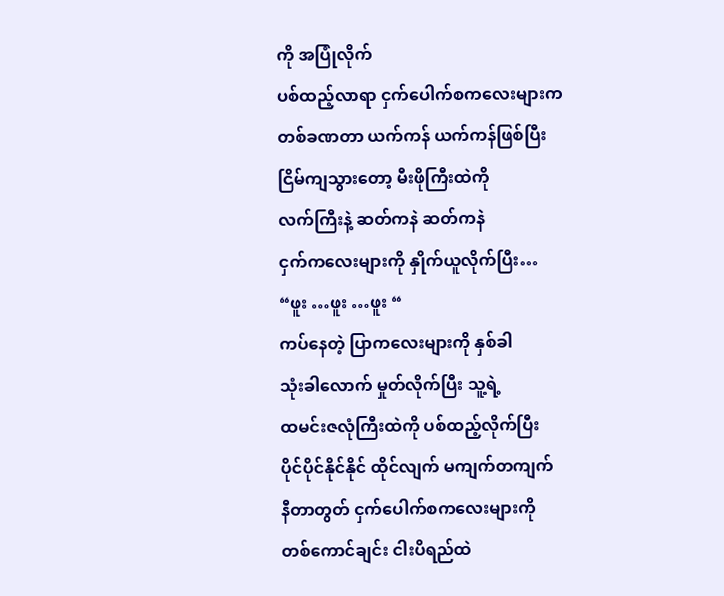ကို အပြုံလိုက်
ပစ်ထည့်လာရာ ငှက်ပေါက်စကလေးများက
တစ်ခဏတာ ယက်ကန် ယက်ကန်ဖြစ်ပြီး
ငြိမ်ကျသွားတော့ မီးဖိုကြီးထဲကို
လက်ကြီးနဲ့ ဆတ်ကနဲ ဆတ်ကနဲ
ငှက်ကလေးများကို နှိုက်ယူလိုက်ပြီး…
“ဖူး …ဖူး …ဖူး “
ကပ်နေတဲ့ ပြာကလေးများကို နှစ်ခါ
သုံးခါလောက် မှုတ်လိုက်ပြီး သူ့ရဲ့
ထမင်းဇလုံကြီးထဲကို ပစ်ထည့်လိုက်ပြီး
ပိုင်ပိုင်နိုင်နိုင် ထိုင်လျက် မကျက်တကျက်
နီတာတွတ် ငှက်ပေါက်စကလေးများကို
တစ်ကောင်ချင်း ငါးပိရည်ထဲ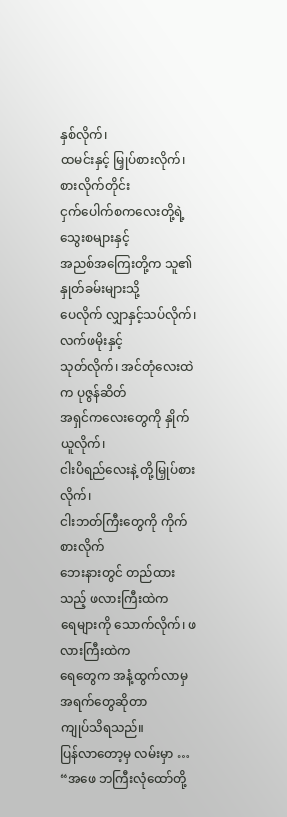နှစ်လိုက်၊
ထမင်းနှင့် မြှုပ်စားလိုက်၊ စားလိုက်တိုင်း
ငှက်ပေါက်စကလေးတို့ရဲ့ သွေးစများနှင့်
အညစ်အကြေးတို့က သူ၏ နှုတ်ခမ်းများသို့
ပေလိုက် လျှာနှင့်သပ်လိုက်၊ လက်ဖမိုးနှင့်
သုတ်လိုက်၊ အင်တုံလေးထဲက ပုဇွန်ဆိတ်
အရှင်ကလေးတွေကို နှိုက်ယူလိုက်၊
ငါးပိရည်လေးနဲ့ တို့မြှုပ်စားလိုက်၊
ငါးဘတ်ကြီးတွေကို ကိုက်စားလိုက်
ဘေးနားတွင် တည်ထားသည့် ဖလားကြီးထဲက
ရေများကို သောက်လိုက်၊ ဖလားကြီးထဲက
ရေတွေက အနံ့ထွက်လာမှ အရက်တွေဆိုတာ
ကျုပ်သိရသည်။
ပြန်လာတော့မှ လမ်းမှာ …
“အဖေ ဘကြီးလုံထော်တို့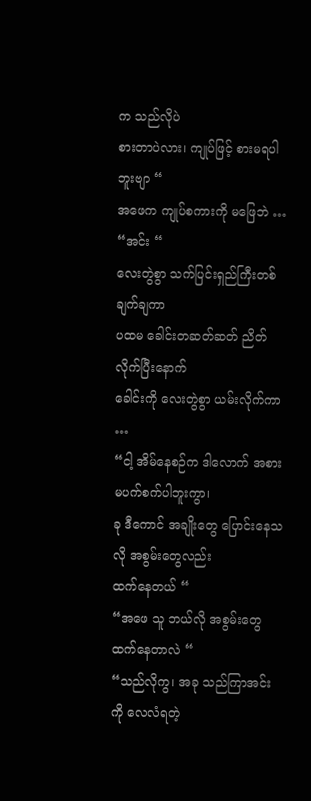က သည်လိုပဲ
စားတာပဲလား၊ ကျုပ်ဖြင့် စားမရပါဘူးဗျာ “
အဖေက ကျုပ်စကားကို မဖြေဘဲ …
“အင်း “
လေးတွဲစွာ သက်ပြင်းရှည်ကြီးတစ်ချက်ချကာ
ပထမ ခေါင်းတဆတ်ဆတ် ညိတ်လိုက်ပြီးနောက်
ခေါင်းကို လေးတွဲစွာ ယမ်းလိုက်ကာ …
“ငါ့ အိမ်နေစဉ်က ဒါလောက် အစားမပက်စက်ပါဘူးကွာ၊
ခု ဒီကောင် အချိုးတွေ ပြောင်းနေသလို အစွမ်းတွေလည်း
ထက်နေတယ် “
“အဖေ သူ ဘယ်လို အစွမ်းတွေ ထက်နေတာလဲ “
“သည်လိုကွ၊ အခု သည်ကြာအင်းကို လေလံရတဲ့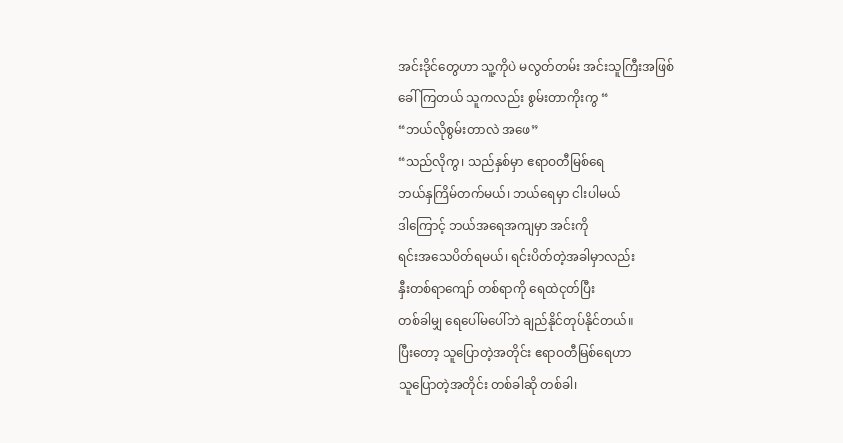အင်းဒိုင်တွေဟာ သူ့ကိုပဲ မလွတ်တမ်း အင်းသူကြီးအဖြစ်
ခေါ်ကြတယ် သူကလည်း စွမ်းတာကိုးကွ “
“ဘယ်လိုစွမ်းတာလဲ အဖေ”
“သည်လိုကွ၊ သည်နှစ်မှာ ဧရာဝတီမြစ်ရေ
ဘယ်နှကြိမ်တက်မယ်၊ ဘယ်ရေမှာ ငါးပါမယ်
ဒါကြောင့် ဘယ်အရေအကျမှာ အင်းကို
ရင်းအသေပိတ်ရမယ်၊ ရင်းပိတ်တဲ့အခါမှာလည်း
နှီးတစ်ရာကျော် တစ်ရာကို ရေထဲငုတ်ပြီး
တစ်ခါမျှ ရေပေါ်မပေါ်ဘဲ ချည်နိုင်တုပ်နိုင်တယ်။
ပြီးတော့ သူပြောတဲ့အတိုင်း ဧရာဝတီမြစ်ရေဟာ
သူပြောတဲ့အတိုင်း တစ်ခါဆို တစ်ခါ၊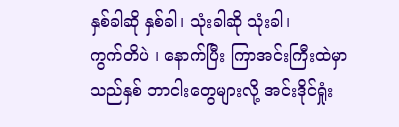နှစ်ခါဆို နှစ်ခါ၊ သုံးခါဆို သုံးခါ၊
ကွက်တိပဲ ၊ နောက်ပြီး ကြာအင်းကြီးထဲမှာ
သည်နှစ် ဘာငါးတွေများလို့ အင်းဒိုင်ရှုံး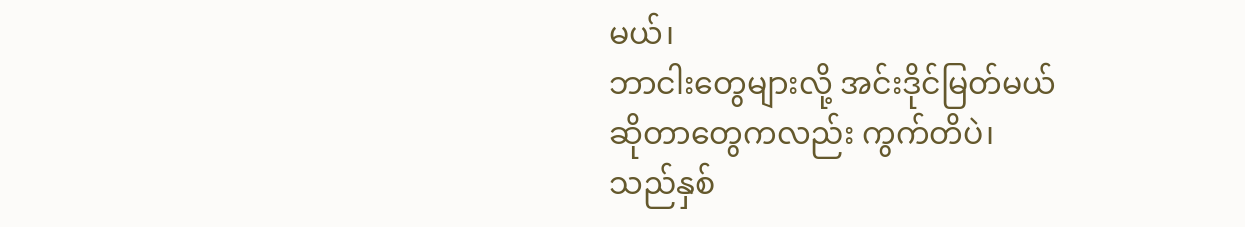မယ်၊
ဘာငါးတွေများလို့ အင်းဒိုင်မြတ်မယ်
ဆိုတာတွေကလည်း ကွက်တိပဲ၊
သည်နှစ်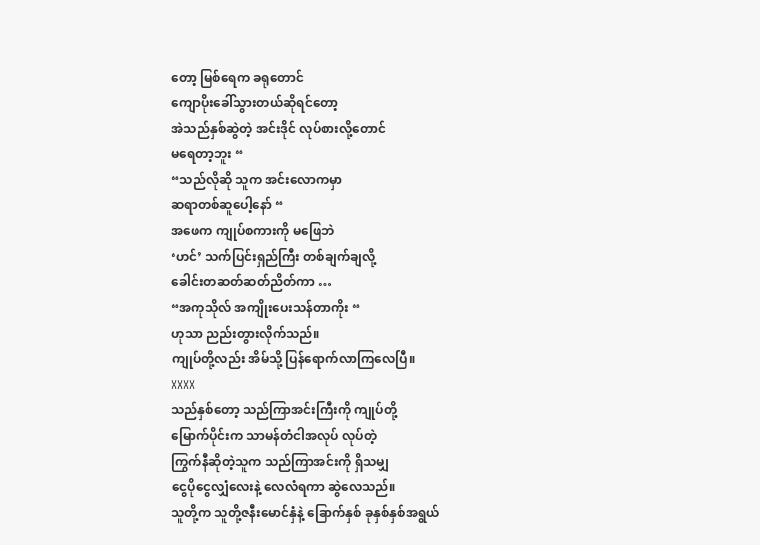တော့ မြစ်ရေက ခရုတောင်
ကျောပိုးခေါ်သွားတယ်ဆိုရင်တော့
အဲသည်နှစ်ဆွဲတဲ့ အင်းဒိုင် လုပ်စားလို့တောင်
မရေတာ့ဘူး “
“သည်လိုဆို သူက အင်းလောကမှာ
ဆရာတစ်ဆူပေါ့နော် “
အဖေက ကျုပ်စကားကို မဖြေဘဲ
‘ဟင်’ သက်ပြင်းရှည်ကြီး တစ်ချက်ချလို့
ခေါင်းတဆတ်ဆတ်ညိတ်ကာ …
“အကုသိုလ် အကျိုးပေးသန်တာကိုး “
ဟုသာ ညည်းတွားလိုက်သည်။
ကျုပ်တို့လည်း အိမ်သို့ ပြန်ရောက်လာကြလေပြီ။
XXXX
သည်နှစ်တော့ သည်ကြာအင်းကြီးကို ကျုပ်တို့
မြောက်ပိုင်းက သာမန်တံငါအလုပ် လုပ်တဲ့
ကြွက်နီဆိုတဲ့သူက သည်ကြာအင်းကို ရှိသမျှ
ငွေပိုငွေလျှံလေးနဲ့ လေလံရကာ ဆွဲလေသည်။
သူတို့က သူတို့ဇနီးမောင်နှံနဲ့ ခြောက်နှစ် ခုနှစ်နှစ်အရွယ်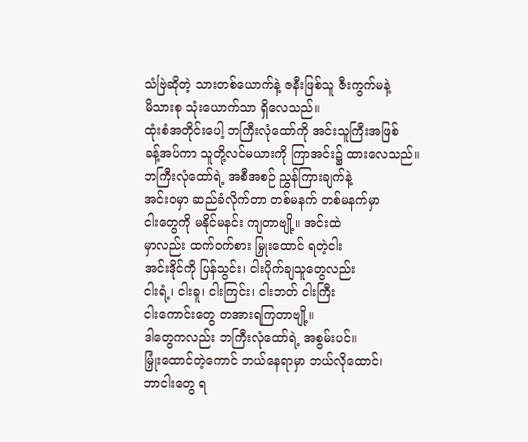သံဗြဲဆိုတဲ့ သားတစ်ယောက်နဲ့ ဇနီးဖြစ်သူ ဇီးကွက်မနဲ့
မိသားစု သုံးယောက်သာ ရှိလေသည်။
ထုံးစံအတိုင်းပေါ့ ဘကြီးလုံထော်ကို အင်းသူကြီးအဖြစ်
ခန့်အပ်ကာ သူတို့လင်မယားကို ကြာအင်း၌ ထားလေသည်။
ဘကြီးလုံထော်ရဲ့ အစီအစဉ် ညွှန်ကြားချက်နဲ့
အင်းဝမှာ ဆည်ခံလိုက်တာ တစ်မနက် တစ်မနက်မှာ
ငါးတွေကို မနိုင်မနင်း ကျတာဗျို့။ အင်းထဲ
မှာလည်း ထက်ဝက်စား မြှုးထောင် ရတဲ့ငါး
အင်းဒိုင်ကို ပြန်သွင်း၊ ငါးပိုက်ချသူတွေလည်း
ငါးရံ့၊ ငါးခူ၊ ငါးကြင်း၊ ငါးဘတ် ငါးကြီး
ငါးကောင်းတွေ တအားရကြတာဗျို့။
ဒါတွေကလည်း ဘကြီးလုံထော်ရဲ့ အစွမ်းပင်။
မြှုံးထောင်တဲ့ကောင် ဘယ်နေရာမှာ ဘယ်လိုထောင်၊
ဘာငါးတွေ ရ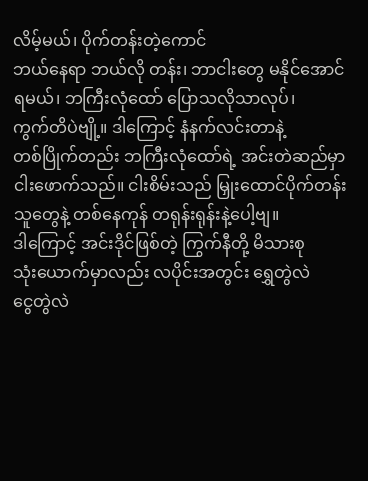လိမ့်မယ်၊ ပိုက်တန်းတဲ့ကောင်
ဘယ်နေရာ ဘယ်လို တန်း၊ ဘာငါးတွေ မနိုင်အောင်
ရမယ်၊ ဘကြီးလုံထော် ပြောသလိုသာလုပ်၊
ကွက်တိပဲဗျို့။ ဒါကြောင့် နံနက်လင်းတာနဲ့
တစ်ပြိုက်တည်း ဘကြီးလုံထော်ရဲ့ အင်းတဲဆည်မှာ
ငါးဖောက်သည်။ ငါးစိမ်းသည် မြှုးထောင်ပိုက်တန်း
သူတွေနဲ့ တစ်နေကုန် တရုန်းရုန်းနဲ့ပေါ့ဗျ။
ဒါကြောင့် အင်းဒိုင်ဖြစ်တဲ့ ကြွက်နီတို့ မိသားစု
သုံးယောက်မှာလည်း လပိုင်းအတွင်း ရွှေတွဲလဲ
ငွေတွဲလဲ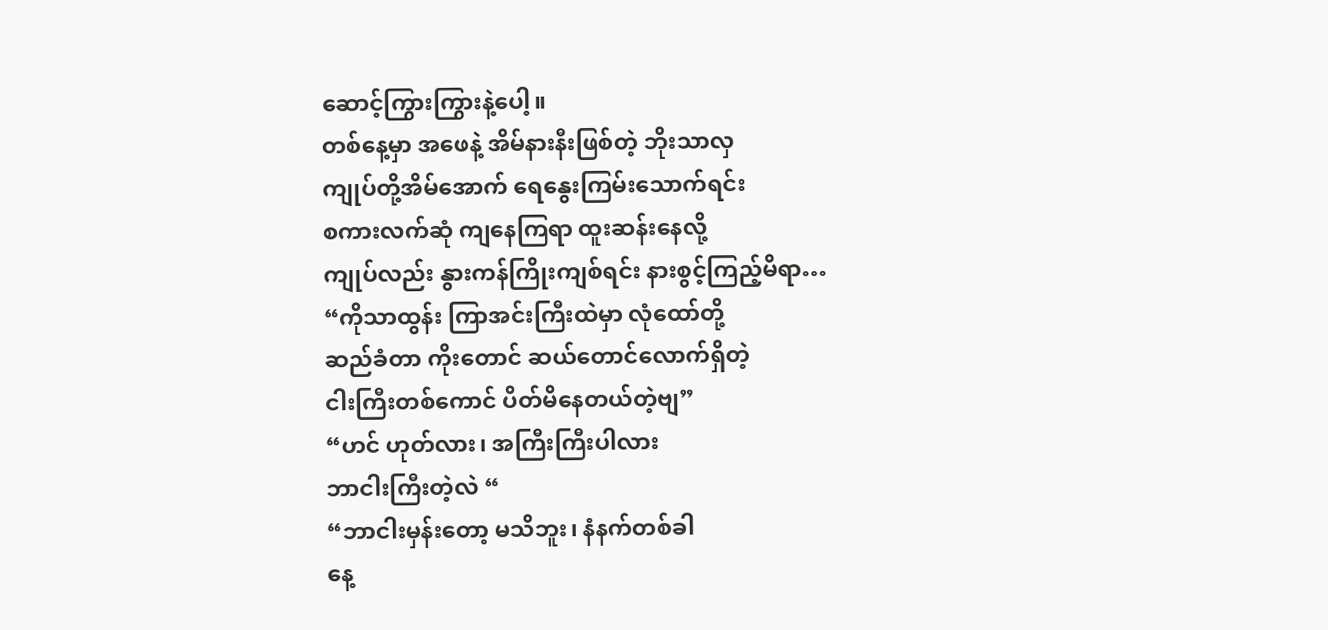ဆောင့်ကြွားကြွားနဲ့ပေါ့။
တစ်နေ့မှာ အဖေနဲ့ အိမ်နားနီးဖြစ်တဲ့ ဘိုးသာလှ
ကျုပ်တို့အိမ်အောက် ရေနွေးကြမ်းသောက်ရင်း
စကားလက်ဆုံ ကျနေကြရာ ထူးဆန်းနေလို့
ကျုပ်လည်း နွားကန်ကြိုးကျစ်ရင်း နားစွင့်ကြည့်မိရာ…
“ကိုသာထွန်း ကြာအင်းကြီးထဲမှာ လုံထော်တို့
ဆည်ခံတာ ကိုးတောင် ဆယ်တောင်လောက်ရှိတဲ့
ငါးကြီးတစ်ကောင် ပိတ်မိနေတယ်တဲ့ဗျ”
“ဟင် ဟုတ်လား၊ အကြီးကြီးပါလား
ဘာငါးကြီးတဲ့လဲ “
“ဘာငါးမှန်းတော့ မသိဘူး၊ နံနက်တစ်ခါ
နေ့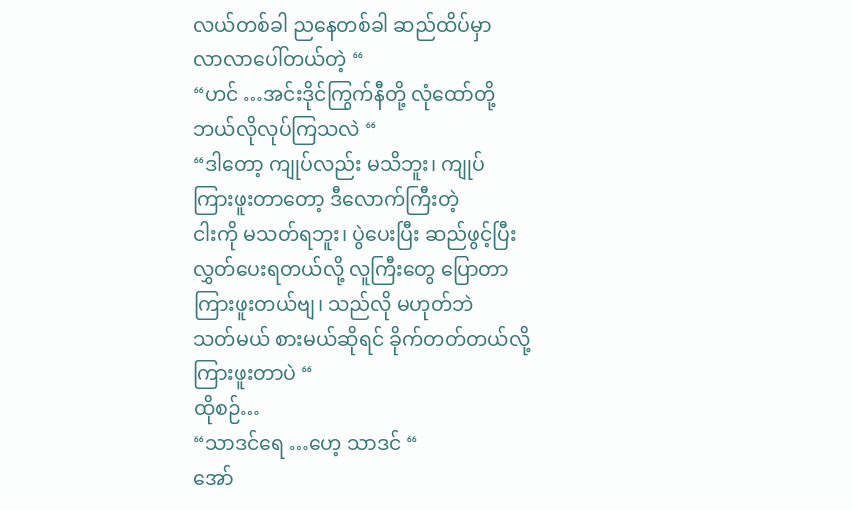လယ်တစ်ခါ ညနေတစ်ခါ ဆည်ထိပ်မှာ
လာလာပေါ်တယ်တဲ့ “
“ဟင် …အင်းဒိုင်ကြွက်နီတို့ လုံထော်တို့
ဘယ်လိုလုပ်ကြသလဲ “
“ဒါတော့ ကျုပ်လည်း မသိဘူး၊ ကျုပ်
ကြားဖူးတာတော့ ဒီလောက်ကြီးတဲ့
ငါးကို မသတ်ရဘူး၊ ပွဲပေးပြီး ဆည်ဖွင့်ပြီး
လွှတ်ပေးရတယ်လို့ လူကြီးတွေ ပြောတာ
ကြားဖူးတယ်ဗျ၊ သည်လို မဟုတ်ဘဲ
သတ်မယ် စားမယ်ဆိုရင် ခိုက်တတ်တယ်လို့
ကြားဖူးတာပဲ “
ထိုစဉ်…
“သာဒင်ရေ …ဟေ့ သာဒင် “
အော်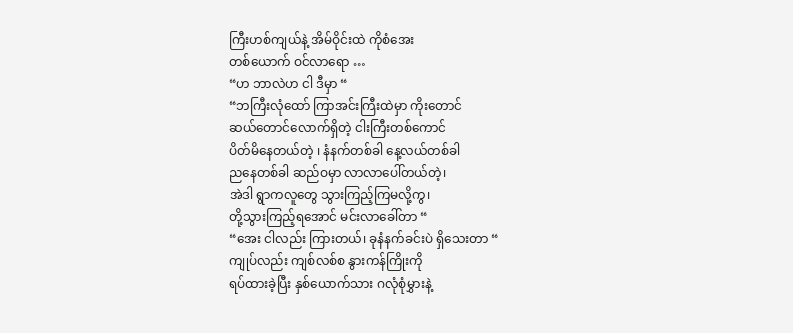ကြီးဟစ်ကျယ်နဲ့ အိမ်ဝိုင်းထဲ ကိုစံအေး
တစ်ယောက် ဝင်လာရော …
“ဟ ဘာလဲဟ ငါ ဒီမှာ “
“ဘကြီးလုံထော် ကြာအင်းကြီးထဲမှာ ကိုးတောင်
ဆယ်တောင်လောက်ရှိတဲ့ ငါးကြီးတစ်ကောင်
ပိတ်မိနေတယ်တဲ့ ၊ နံနက်တစ်ခါ နေ့လယ်တစ်ခါ
ညနေတစ်ခါ ဆည်ဝမှာ လာလာပေါ်တယ်တဲ့၊
အဲဒါ ရွာကလူတွေ သွားကြည့်ကြမလို့ကွ၊
တို့သွားကြည့်ရအောင် မင်းလာခေါ်တာ “
“အေး ငါလည်း ကြားတယ်၊ ခုနံနက်ခင်းပဲ ရှိသေးတာ “
ကျုပ်လည်း ကျစ်လစ်စ နွားကန်ကြိုးကို
ရပ်ထားခဲ့ပြီး နှစ်ယောက်သား ဂလုံစုံမွှားနဲ့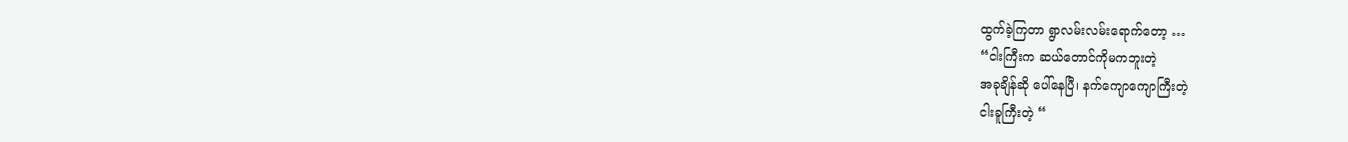ထွက်ခဲ့ကြတာ ရွာလမ်းလမ်းရောက်တော့ …
“ငါးကြီးက ဆယ်တောင်ကိုမကဘူးတဲ့
အခုချိန်ဆို ပေါ်နေပြီ၊ နက်ကျောကျောကြီးတဲ့
ငါးခူကြီးတဲ့ “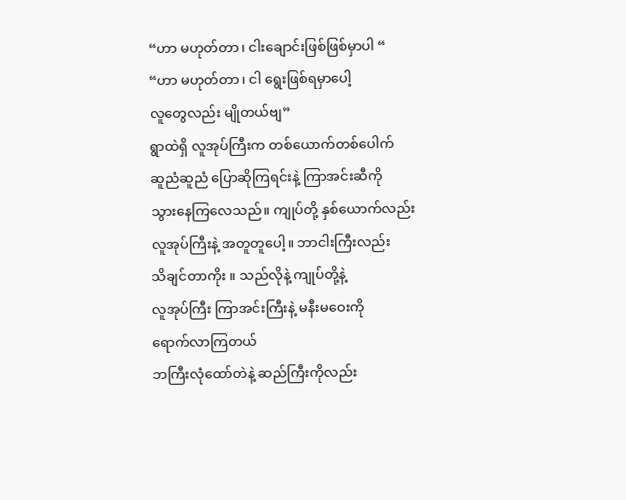“ဟာ မဟုတ်တာ၊ ငါးချောင်းဖြစ်ဖြစ်မှာပါ “
“ဟာ မဟုတ်တာ၊ ငါ ရွေးဖြစ်ရမှာပေါ့
လူတွေလည်း မျိုတယ်ဗျ”
ရွာထဲရှိ လူအုပ်ကြီးက တစ်ယောက်တစ်ပေါက်
ဆူညံဆူညံ ပြောဆိုကြရင်းနဲ့ ကြာအင်းဆီကို
သွားနေကြလေသည်။ ကျုပ်တို့ နှစ်ယောက်လည်း
လူအုပ်ကြီးနဲ့ အတူတူပေါ့။ ဘာငါးကြီးလည်း
သိချင်တာကိုး ။ သည်လိုနဲ့ ကျုပ်တို့နဲ့
လူအုပ်ကြီး ကြာအင်းကြီးနဲ့ မနီးမဝေးကို
ရောက်လာကြတယ်
ဘကြီးလုံထော်တဲနဲ့ ဆည်ကြီးကိုလည်း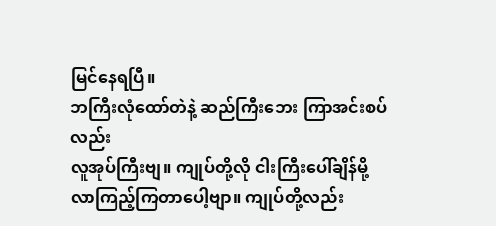မြင်နေရပြီ။
ဘကြီးလုံထော်တဲနဲ့ ဆည်ကြီးဘေး ကြာအင်းစပ်လည်း
လူအုပ်ကြီးဗျ။ ကျုပ်တို့လို ငါးကြီးပေါ်ချိန်မို့
လာကြည့်ကြတာပေါ့ဗျာ။ ကျုပ်တို့လည်း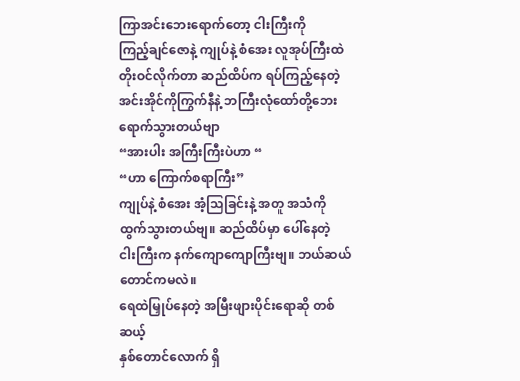ကြာအင်းဘေးရောက်တော့ ငါးကြီးကို
ကြည့်ချင်ဇောနဲ့ ကျုပ်နဲ့ စံအေး လူအုပ်ကြီးထဲ
တိုးဝင်လိုက်တာ ဆည်ထိပ်က ရပ်ကြည့်နေတဲ့
အင်းအိုင်ကိုကြွက်နီနဲ့ ဘကြီးလုံထော်တို့ဘေး
ရောက်သွားတယ်ဗျာ
“အားပါး အကြီးကြီးပဲဟာ “
“ဟာ ကြောက်စရာကြီး”
ကျုပ်နဲ့ စံအေး အံ့သြခြင်းနဲ့ အတူ အသံကို
ထွက်သွားတယ်ဗျ။ ဆည်ထိပ်မှာ ပေါ်နေတဲ့
ငါးကြီးက နက်ကျောကျောကြီးဗျ။ ဘယ်ဆယ်တောင်ကမလဲ။
ရေထဲမြှုပ်နေတဲ့ အမြီးဖျားပိုင်းရောဆို တစ်ဆယ့်
နှစ်တောင်လောက် ရှိ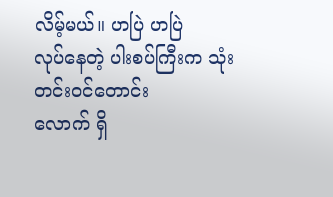လိမ့်မယ်။ ဟပြဲ ဟပြဲ
လုပ်နေတဲ့ ပါးစပ်ကြီးက သုံးတင်းဝင်တောင်း
လောက် ရှိ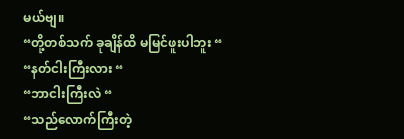မယ်ဗျ။
“တို့တစ်သက် ခုချိန်ထိ မမြင်ဖူးပါဘူး “
“နတ်ငါးကြီးလား “
“ဘာငါးကြီးလဲ “
“သည်လောက်ကြီးတဲ့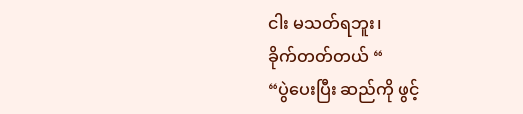ငါး မသတ်ရဘူး၊
ခိုက်တတ်တယ် “
“ပွဲပေးပြီး ဆည်ကို ဖွင့်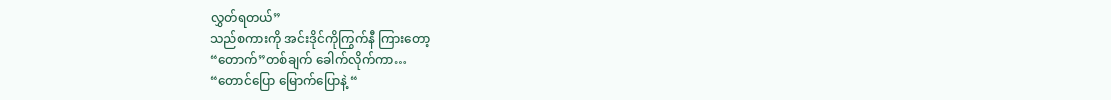လွှတ်ရတယ်”
သည်စကားကို အင်းဒိုင်ကိုကြွက်နီ ကြားတော့
“တောက်”တစ်ချက် ခေါက်လိုက်ကာ…
“တောင်ပြော မြောက်ပြောနဲ့ “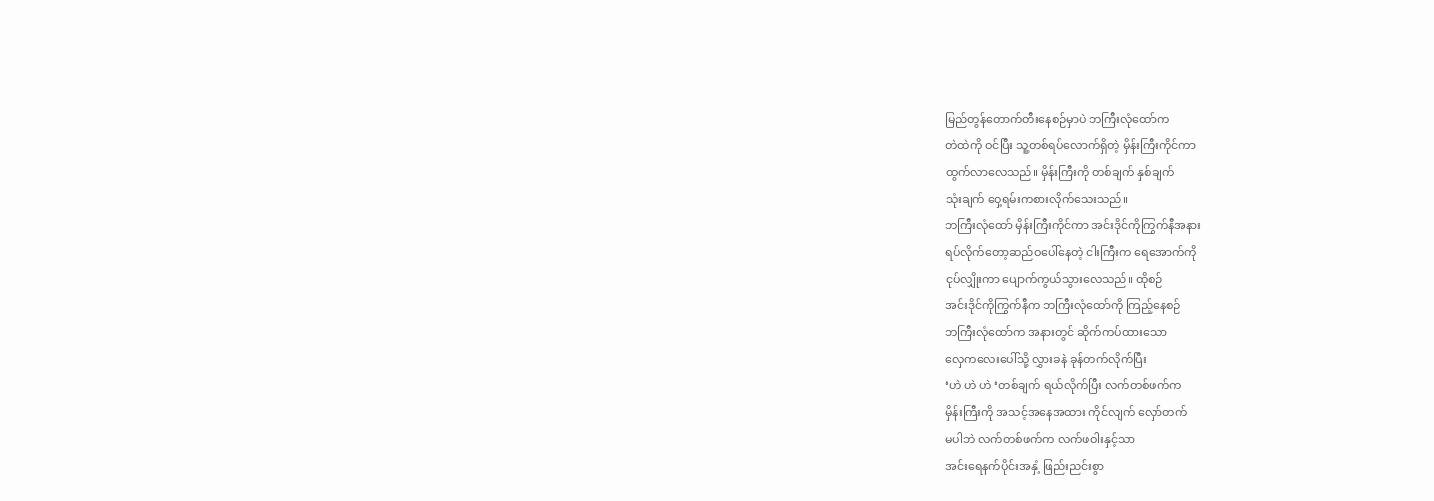မြည်တွန်တောက်တီးနေစဉ်မှာပဲ ဘကြီးလုံထော်က
တဲထဲကို ဝင်ပြီး သူ့တစ်ရပ်လောက်ရှိတဲ့ မှိန်းကြီးကိုင်ကာ
ထွက်လာလေသည်။ မှိန်းကြီးကို တစ်ချက် နှစ်ချက်
သုံးချက် ဝှေ့ရမ်းကစားလိုက်သေးသည်။
ဘကြီးလုံထော် မှိန်းကြီးကိုင်ကာ အင်းဒိုင်ကိုကြွက်နီအနား
ရပ်လိုက်တော့ဆည်ဝပေါ်နေတဲ့ ငါးကြီးက ရေအောက်ကို
ငုပ်လျှိုးကာ ပျောက်ကွယ်သွားလေသည်။ ထိုစဉ်
အင်းဒိုင်ကိုကြွက်နီက ဘကြီးလုံထော်ကို ကြည့်နေစဉ်
ဘကြီးလုံထော်က အနားတွင် ဆိုက်ကပ်ထားသော
လှေကလေးပေါ်သို့ လွှားခနဲ ခုန်တက်လိုက်ပြီး
‘ဟဲ ဟဲ ဟဲ ‘တစ်ချက် ရယ်လိုက်ပြီး လက်တစ်ဖက်က
မှိန်းကြီးကို အသင့်အနေအထား ကိုင်လျက် လှော်တက်
မပါဘဲ လက်တစ်ဖက်က လက်ဖဝါးနှင့်သာ
အင်းရေနက်ပိုင်းအနှံ့ ဖြည်းညင်းစွာ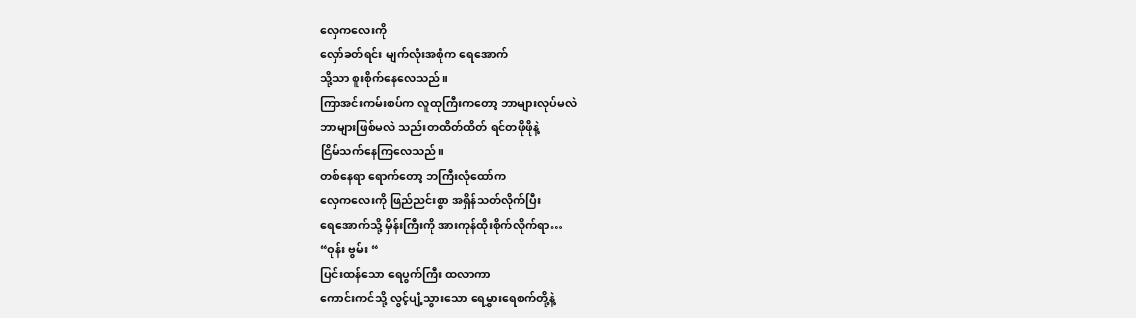လှေကလေးကို
လှော်ခတ်ရင်း မျက်လုံးအစုံက ရေအောက်
သို့သာ စူးစိုက်နေလေသည်။
ကြာအင်းကမ်းစပ်က လူထုကြီးကတော့ ဘာများလုပ်မလဲ
ဘာများဖြစ်မလဲ သည်းတထိတ်ထိတ် ရင်တဖိုဖိုနဲ့
ငြိမ်သက်နေကြလေသည်။
တစ်နေရာ ရောက်တော့ ဘကြီးလုံထော်က
လှေကလေးကို ဖြည်ညင်းစွာ အရှိန်သတ်လိုက်ပြီး
ရေအောက်သို့ မှိန်းကြီးကို အားကုန်ထိုးစိုက်လိုက်ရာ…
“ဝုန်း ဗွမ်း “
ပြင်းထန်သော ရေပွက်ကြီး ထလာကာ
ကောင်းကင်သို့ လွင့်ပျံ့သွားသော ရေမွှားရေစက်တို့နဲ့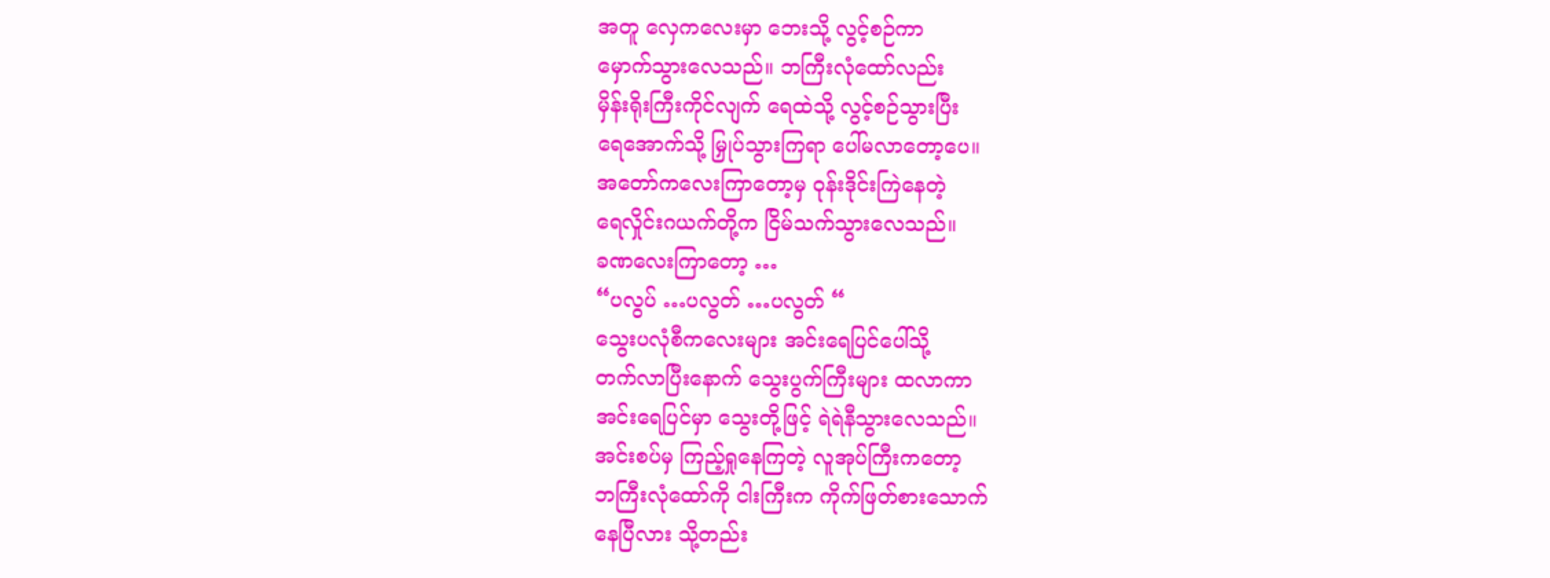အတူ လှေကလေးမှာ ဘေးသို့ လွင့်စဉ်ကာ
မှောက်သွားလေသည်။ ဘကြီးလုံထော်လည်း
မှိန်းရိုးကြီးကိုင်လျက် ရေထဲသို့ လွင့်စဉ်သွားပြီး
ရေအောက်သို့ မြှုပ်သွားကြရာ ပေါ်မလာတော့ပေ။
အတော်ကလေးကြာတော့မှ ဝုန်းဒိုင်းကြဲနေတဲ့
ရေလှိုင်းဂယက်တို့က ငြိမ်သက်သွားလေသည်။
ခဏလေးကြာတော့ …
“ပလွပ် …ပလွတ် …ပလွတ် “
သွေးပလုံစီကလေးများ အင်းရေပြင်ပေါ်သို့
တက်လာပြီးနောက် သွေးပွက်ကြီးများ ထလာကာ
အင်းရေပြင်မှာ သွေးတို့ဖြင့် ရဲရဲနီသွားလေသည်။
အင်းစပ်မှ ကြည့်ရှုနေကြတဲ့ လူအုပ်ကြီးကတော့
ဘကြီးလုံထော်ကို ငါးကြီးက ကိုက်ဖြတ်စားသောက်
နေပြီလား သို့တည်း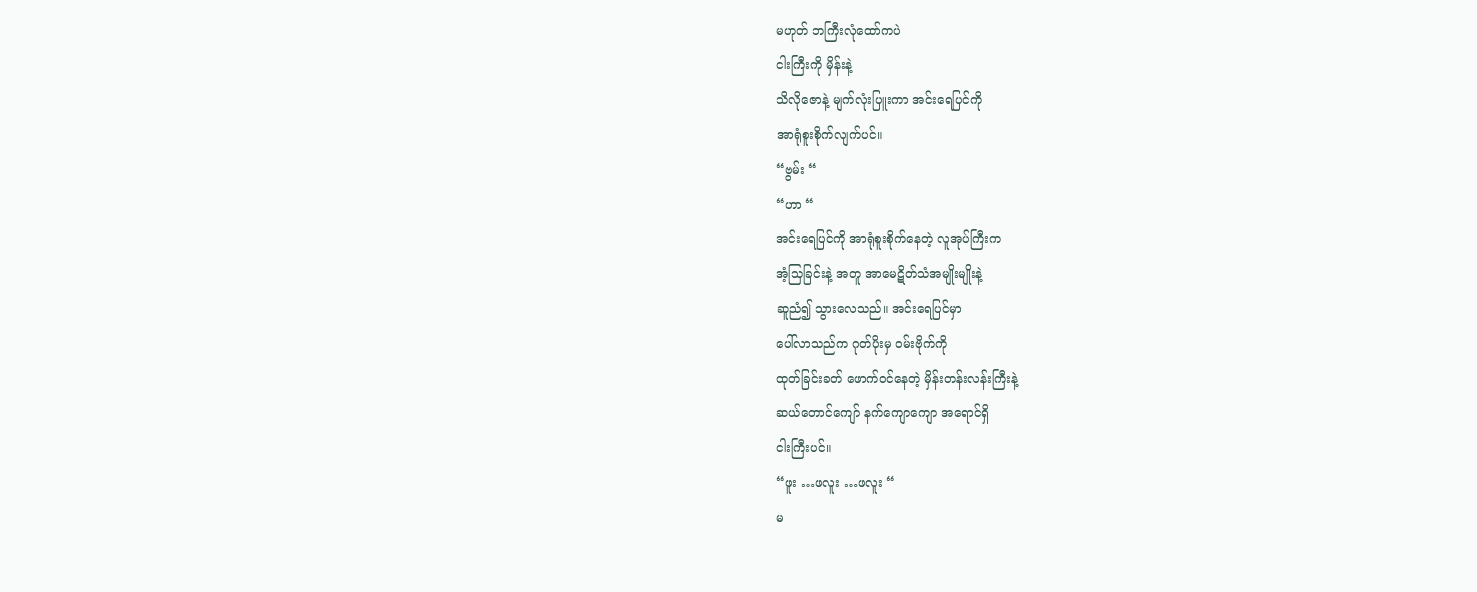မဟုတ် ဘကြီးလုံထော်ကပဲ
ငါးကြီးကို မှိန်းနဲ့
သိလိုဇောနဲ့ မျက်လုံးပြူးကာ အင်းရေပြင်ကို
အာရုံစူးစိုက်လျက်ပင်။
“ဗွမ်း “
“ဟာ “
အင်းရေပြင်ကို အာရုံစူးစိုက်နေတဲ့ လူအုပ်ကြီးက
အံ့သြခြင်းနဲ့ အတူ အာမေဋိတ်သံအမျိုးမျိုးနဲ့
ဆူညံ၍ သွားလေသည်။ အင်းရေပြင်မှာ
ပေါ်လာသည်က ဂုတ်ပိုးမှ ဝမ်းဗိုက်ကို
ထုတ်ခြင်းခတ် ဖောက်ဝင်နေတဲ့ မှိန်းတန်းလန်းကြီးနဲ့
ဆယ်တောင်ကျော် နက်ကျောကျော အရောင်ရှိ
ငါးကြီးပင်။
“ဖူး …ဖလူး …ဖလူး “
မ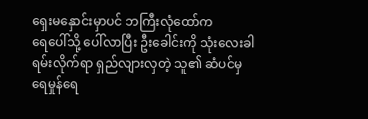ရှေးမနှောင်းမှာပင် ဘကြီးလုံထော်က
ရေပေါ်သို့ ပေါ်လာပြီး ဦးခေါင်းကို သုံးလေးခါ
ရမ်းလိုက်ရာ ရှည်လျားလှတဲ့ သူ၏ ဆံပင်မှ
ရေမှုန်ရေ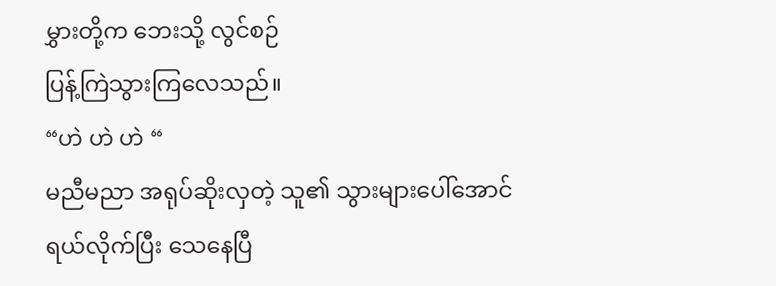မွှားတို့က ဘေးသို့ လွင်စဉ်
ပြန့်ကြဲသွားကြလေသည်။
“ဟဲ ဟဲ ဟဲ “
မညီမညာ အရုပ်ဆိုးလှတဲ့ သူ၏ သွားများပေါ်အောင်
ရယ်လိုက်ပြီး သေနေပြီ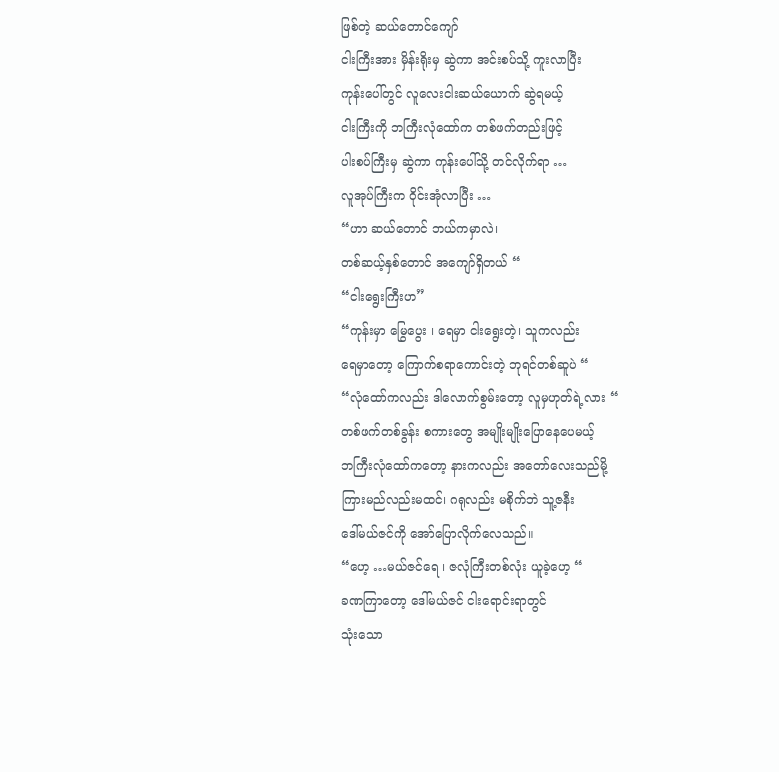ဖြစ်တဲ့ ဆယ်တောင်ကျော်
ငါးကြီးအား မှိန်းရိုးမှ ဆွဲကာ အင်းစပ်သို့ ကူးလာပြီး
ကုန်းပေါ်တွင် လူလေးငါးဆယ်ယောက် ဆွဲရမယ့်
ငါးကြီးကို ဘကြီးလုံထော်က တစ်ဖက်တည်းဖြင့်
ပါးစပ်ကြီးမှ ဆွဲကာ ကုန်းပေါ်သို့ တင်လိုက်ရာ …
လူအုပ်ကြီးက ဝိုင်းအုံလာပြီး …
“ဟာ ဆယ်တောင် ဘယ်ကမှာလဲ၊
တစ်ဆယ့်နှစ်တောင် အကျော်ရှိတယ် “
“ငါးရွေးကြီးဟ”
“ကုန်းမှာ မြွေပွေး ၊ ရေမှာ ငါးရွေးတဲ့၊ သူကလည်း
ရေမှာတော့ ကြောက်စရာကောင်းတဲ့ ဘုရင်တစ်ဆူပဲ “
“လုံထော်ကလည်း ဒါလောက်စွမ်းတော့ လူမှဟုတ်ရဲ့လား “
တစ်ဖက်တစ်ခွန်း စကားတွေ အမျိုးမျိုးပြောနေပေမယ့်
ဘကြီးလုံထော်ကတော့ နားကလည်း အတော်လေးသည်မို့
ကြားမည်လည်းမထင်၊ ဂရုလည်း မစိုက်ဘဲ သူ့ဇနီး
ဒေါ်မယ်ဇင်ကို အော်ပြောလိုက်လေသည်။
“ဟေ့ …မယ်ဇင်ရေ ၊ ဇလုံကြီးတစ်လုံး ယူခဲ့ဟေ့ “
ခဏကြာတော့ ဒေါ်မယ်ဇင် ငါးရောင်းရာတွင်
သုံးသော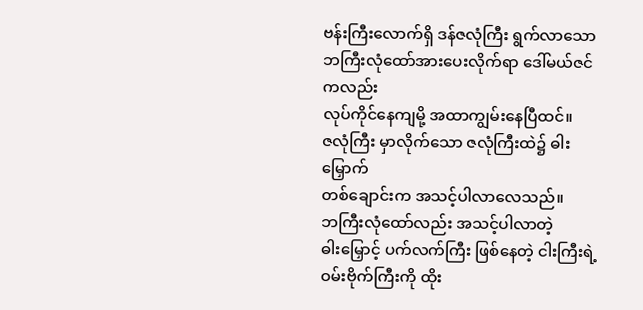ဗန်းကြီးလောက်ရှိ ဒန်ဇလုံကြီး ရွက်လာသော
ဘကြီးလုံထော်အားပေးလိုက်ရာ ဒေါ်မယ်ဇင်ကလည်း
လုပ်ကိုင်နေကျမို့ အထာကျွမ်းနေပြီထင်။
ဇလုံကြီး မှာလိုက်သော ဇလုံကြီးထဲ၌ ဓါးမြှောက်
တစ်ချောင်းက အသင့်ပါလာလေသည်။
ဘကြီးလုံထော်လည်း အသင့်ပါလာတဲ့
ဓါးမြှောင့် ပက်လက်ကြီး ဖြစ်နေတဲ့ ငါးကြီးရဲ့
ဝမ်းဗိုက်ကြီးကို ထိုး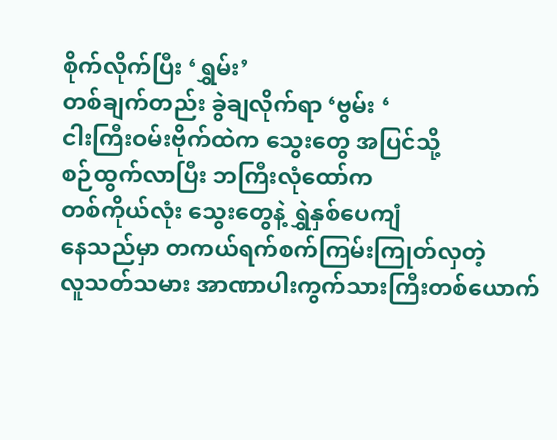စိုက်လိုက်ပြီး ‘ရွှမ်း’
တစ်ချက်တည်း ခွဲချလိုက်ရာ ‘ဗွမ်း ‘
ငါးကြီးဝမ်းဗိုက်ထဲက သွေးတွေ အပြင်သို့
စဉ်ထွက်လာပြီး ဘကြီးလုံထော်က
တစ်ကိုယ်လုံး သွေးတွေနဲ့ ရွှဲနှစ်ပေကျံ
နေသည်မှာ တကယ်ရက်စက်ကြမ်းကြုတ်လှတဲ့
လူသတ်သမား အာဏာပါးကွက်သားကြီးတစ်ယောက်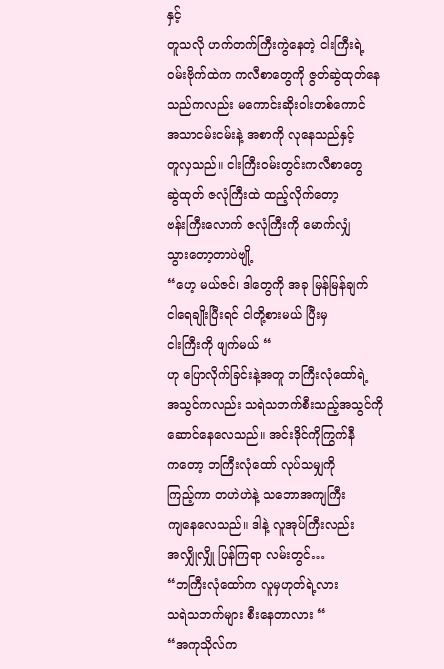နှင့်
တူသလို ဟက်တက်ကြီးကွဲနေတဲ့ ငါးကြီးရဲ့
ဝမ်းဗိုက်ထဲက ကလီစာတွေကို ဇွတ်ဆွဲထုတ်နေ
သည်ကလည်း မကောင်းဆိုးဝါးတစ်ကောင်
အသာငမ်းငမ်းနဲ့ အစာကို လုနေသည်နှင့်
တူလှသည်။ ငါးကြီးဝမ်းတွင်းကလီစာတွေ
ဆွဲထုတ် ဇလုံကြီးထဲ ထည့်လိုက်တော့
ဗန်းကြီးလောက် ဇလုံကြီးကို မောက်လျှံ
သွားတော့တာပဲဗျို့
“ဟေ့ မယ်ဇင်၊ ဒါတွေကို အခု မြန်မြန်ချက်
ငါရေချိုးပြီးရင် ငါတို့စားမယ် ပြီးမှ
ငါးကြီးကို ဖျက်မယ် “
ဟု ပြောလိုက်ခြင်းနဲ့အတူ ဘကြီးလုံထော်ရဲ့
အသွင်ကလည်း သရဲသဘက်စီးသည့်အသွင်ကို
ဆောင်နေလေသည်။ အင်းဒိုင်ကိုကြွက်နီ
ကတော့ ဘကြီးလုံထော် လုပ်သမျှကို
ကြည့်ကာ တဟဲဟဲနဲ့ သဘောအကျကြီး
ကျနေလေသည်။ ဒါနဲ့ လူအုပ်ကြီးလည်း
အလျှိုလျှို ပြန်ကြရာ လမ်းတွင်…
“ဘကြီးလုံထော်က လူမှဟုတ်ရဲ့လား
သရဲသဘက်များ စီးနေတာလား “
“အကုသိုလ်က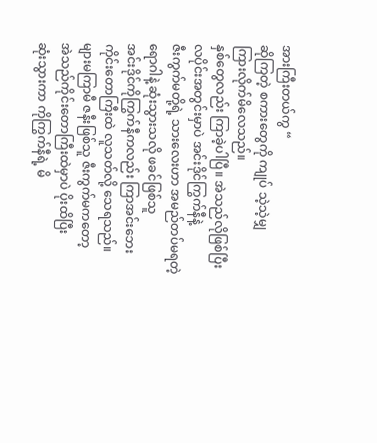အားကြီးတယ်ကွ “
ဆိုကြတဲ့ စကားတွေကို ကျုပ် သဲ့သဲ့မျှ
ကြားလိုက်မိလေသည်။
နှစ်တွေလည်း ကြာခဲ့ပါပြီ။ အဲသည်လိုဖြစ်ပြီး
လပိုင်းအတွင်းမှာပဲ အင်းဒိုင်ကြွက်နီနဲ့
ဇီးကွက်မတို့ရဲ့ သားလေးဟာ အမည်တပ်မရတဲ့
ရောဂါနဲ့ ဆုံးသွားသလို ဖခင်ဖြစ်သူ
အင်းဒိုင်ကိုကြွက်နီကလည်း ကြာအင်းဘေး
ကိုင်းတောကြီးထဲ လူသတ်လို့ သေရသည်။
များမကြာမီ ဇနီးဖြစ်သူ ဇီးကွက်မကတော့
အဲသည်ကိုင်းတောကြီးထဲမှာပဲ ပိုးထိပြီး
ဆုံးသွားကာ ကိုကြွက်နီရဲ့ မိ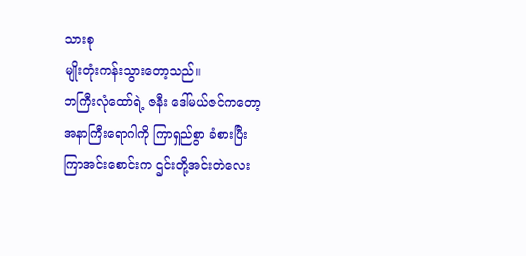သားစု
မျိုးတုံးကန်းသွားတော့သည်။
ဘကြီးလုံထော်ရဲ့ ဇနီး ဒေါ်မယ်ဇင်ကတော့
အနာကြီးရောဂါကို ကြာရှည်စွာ ခံစားပြီး
ကြာအင်းစောင်းက ဌင်းတို့အင်းတဲလေး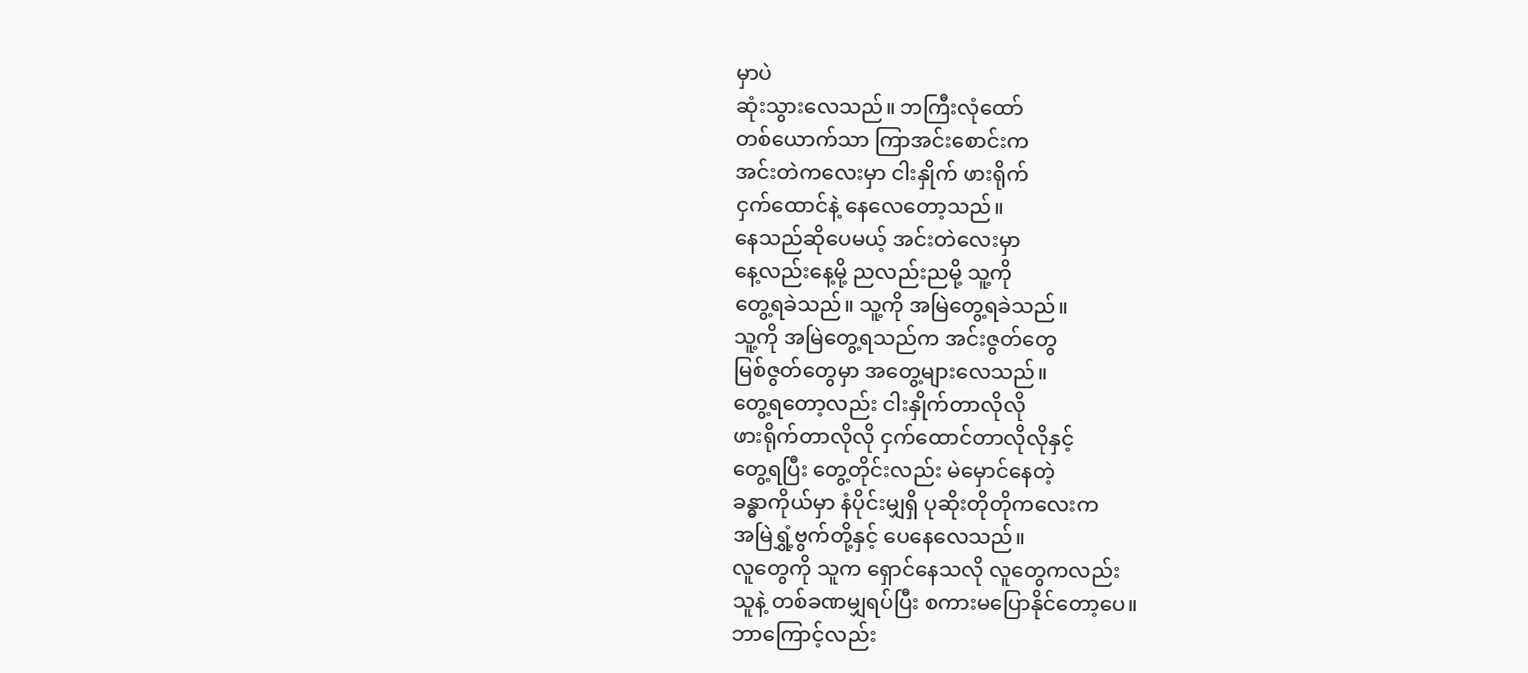မှာပဲ
ဆုံးသွားလေသည်။ ဘကြီးလုံထော်
တစ်ယောက်သာ ကြာအင်းစောင်းက
အင်းတဲကလေးမှာ ငါးနှိုက် ဖားရိုက်
ငှက်ထောင်နဲ့ နေလေတော့သည်။
နေသည်ဆိုပေမယ့် အင်းတဲလေးမှာ
နေ့လည်းနေ့မို့ ညလည်းညမို့ သူ့ကို
တွေ့ရခဲသည်။ သူ့ကို အမြဲတွေ့ရခဲသည်။
သူ့ကို အမြဲတွေ့ရသည်က အင်းဇွတ်တွေ
မြစ်ဇွတ်တွေမှာ အတွေ့များလေသည်။
တွေ့ရတော့လည်း ငါးနှိုက်တာလိုလို
ဖားရိုက်တာလိုလို ငှက်ထောင်တာလိုလိုနှင့်
တွေ့ရပြီး တွေ့တိုင်းလည်း မဲမှောင်နေတဲ့
ခန္ဓာကိုယ်မှာ နံပိုင်းမျှရှိ ပုဆိုးတိုတိုကလေးက
အမြဲရွှံ့ဗွက်တို့နှင့် ပေနေလေသည်။
လူတွေကို သူက ရှောင်နေသလို လူတွေကလည်း
သူနဲ့ တစ်ခဏမျှရပ်ပြီး စကားမပြောနိုင်တော့ပေ။
ဘာကြောင့်လည်း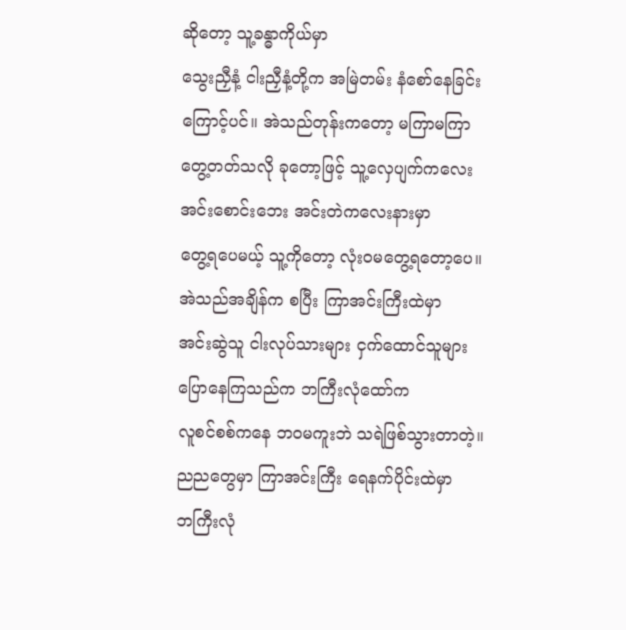ဆိုတော့ သူ့ခန္ဓာကိုယ်မှာ
သွေးညှီနံ့ ငါးညှီနံ့တို့က အမြဲတမ်း နံစော်နေခြင်း
ကြောင့်ပင်။ အဲသည်တုန်းကတော့ မကြာမကြာ
တွေ့တတ်သလို ခုတော့ဖြင့် သူ့လှေပျက်ကလေး
အင်းစောင်းဘေး အင်းတဲကလေးနားမှာ
တွေ့ရပေမယ့် သူ့ကိုတော့ လုံးဝမတွေ့ရတော့ပေ။
အဲသည်အချိန်က စပြီး ကြာအင်းကြီးထဲမှာ
အင်းဆွဲသူ ငါးလုပ်သားများ ငှက်ထောင်သူများ
ပြောနေကြသည်က ဘကြီးလုံထော်က
လူစင်စစ်ကနေ ဘဝမကူးဘဲ သရဲဖြစ်သွားတာတဲ့။
ညညတွေမှာ ကြာအင်းကြီး ရေနက်ပိုင်းထဲမှာ
ဘကြီးလုံ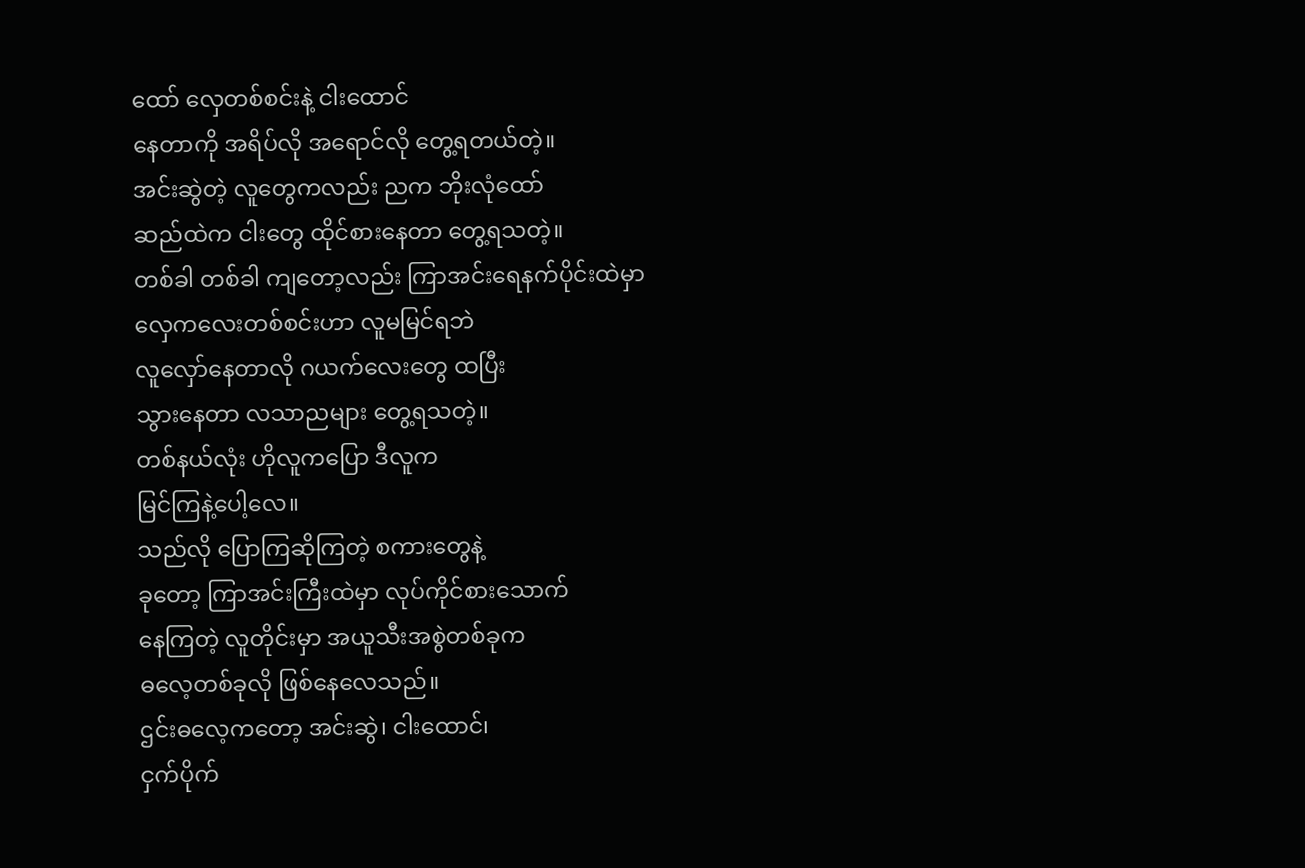ထော် လှေတစ်စင်းနဲ့ ငါးထောင်
နေတာကို အရိပ်လို အရောင်လို တွေ့ရတယ်တဲ့။
အင်းဆွဲတဲ့ လူတွေကလည်း ညက ဘိုးလုံထော်
ဆည်ထဲက ငါးတွေ ထိုင်စားနေတာ တွေ့ရသတဲ့။
တစ်ခါ တစ်ခါ ကျတော့လည်း ကြာအင်းရေနက်ပိုင်းထဲမှာ
လှေကလေးတစ်စင်းဟာ လူမမြင်ရဘဲ
လူလှော်နေတာလို ဂယက်လေးတွေ ထပြီး
သွားနေတာ လသာညများ တွေ့ရသတဲ့။
တစ်နယ်လုံး ဟိုလူကပြော ဒီလူက
မြင်ကြနဲ့ပေါ့လေ။
သည်လို ပြောကြဆိုကြတဲ့ စကားတွေနဲ့
ခုတော့ ကြာအင်းကြီးထဲမှာ လုပ်ကိုင်စားသောက်
နေကြတဲ့ လူတိုင်းမှာ အယူသီးအစွဲတစ်ခုက
ဓလေ့တစ်ခုလို ဖြစ်နေလေသည်။
ဌင်းဓလေ့ကတော့ အင်းဆွဲ၊ ငါးထောင်၊
ငှက်ပိုက်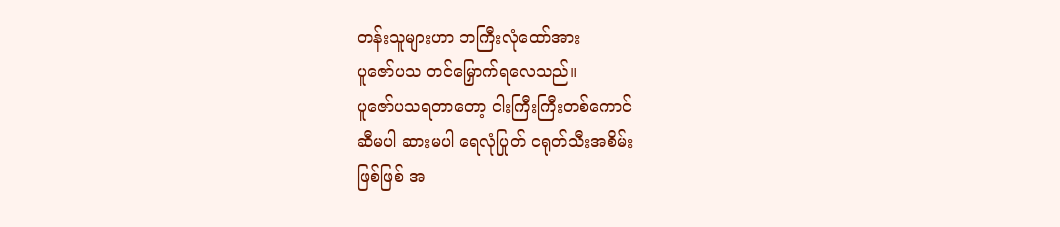တန်းသူများဟာ ဘကြီးလုံထော်အား
ပူဇော်ပသ တင်မြှောက်ရလေသည်။
ပူဇော်ပသရတာတော့ ငါးကြီးကြီးတစ်ကောင်
ဆီမပါ ဆားမပါ ရေလုံပြုတ် ငရုတ်သီးအစိမ်း
ဖြစ်ဖြစ် အ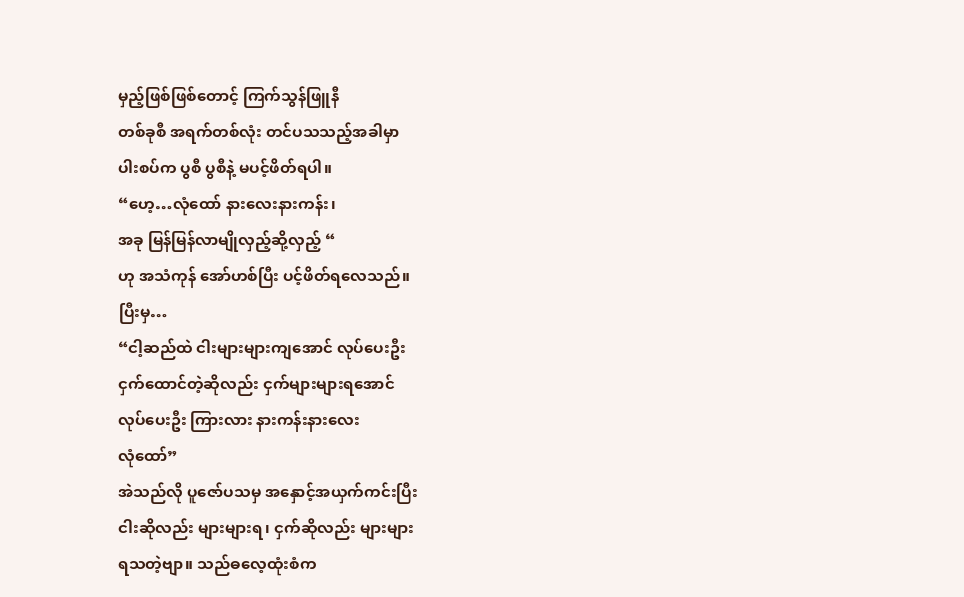မှည့်ဖြစ်ဖြစ်တောင့် ကြက်သွန်ဖြူနီ
တစ်ခုစီ အရက်တစ်လုံး တင်ပသသည့်အခါမှာ
ပါးစပ်က ပွစီ ပွစီနဲ့ မပင့်ဖိတ်ရပါ။
“ဟေ့…လုံထော် နားလေးနားကန်း၊
အခု မြန်မြန်လာမျိုလှည့်ဆို့လှည့် “
ဟု အသံကုန် အော်ဟစ်ပြီး ပင့်ဖိတ်ရလေသည်။
ပြီးမှ…
“ငါ့ဆည်ထဲ ငါးများများကျအောင် လုပ်ပေးဦး
ငှက်ထောင်တဲ့ဆိုလည်း ငှက်များများရအောင်
လုပ်ပေးဦး ကြားလား နားကန်းနားလေး
လုံထော်”
အဲသည်လို ပူဇော်ပသမှ အနှောင့်အယှက်ကင်းပြီး
ငါးဆိုလည်း များများရ၊ ငှက်ဆိုလည်း များများ
ရသတဲ့ဗျာ။ သည်ဓလေ့ထုံးစံက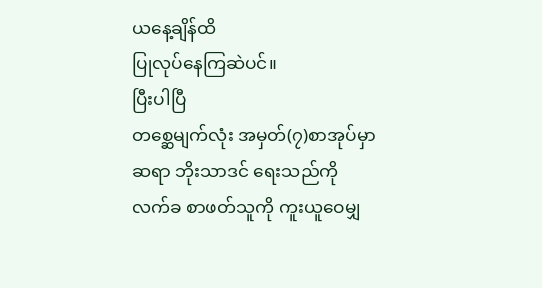ယနေ့ချိန်ထိ
ပြုလုပ်နေကြဆဲပင်။
ပြီးပါပြီ
တစ္ဆေမျက်လုံး အမှတ်(၇)စာအုပ်မှာ
ဆရာ ဘိုးသာဒင် ရေးသည်ကို
လက်ခ စာဖတ်သူကို ကူးယူဝေမျှ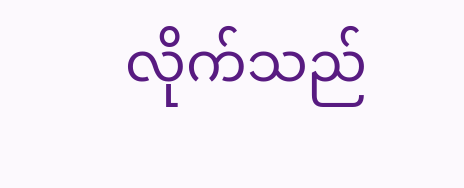လိုက်သည်